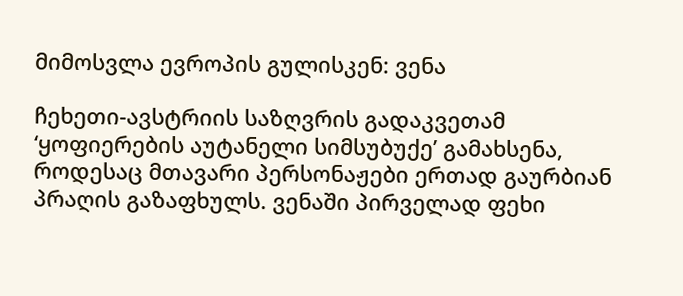მიმოსვლა ევროპის გულისკენ: ვენა

ჩეხეთი-ავსტრიის საზღვრის გადაკვეთამ ‘ყოფიერების აუტანელი სიმსუბუქე’ გამახსენა, როდესაც მთავარი პერსონაჟები ერთად გაურბიან პრაღის გაზაფხულს. ვენაში პირველად ფეხი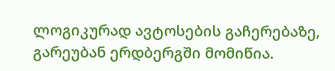ლოგიკურად ავტოსების გაჩერებაზე, გარეუბან ერდბერგში მომიწია.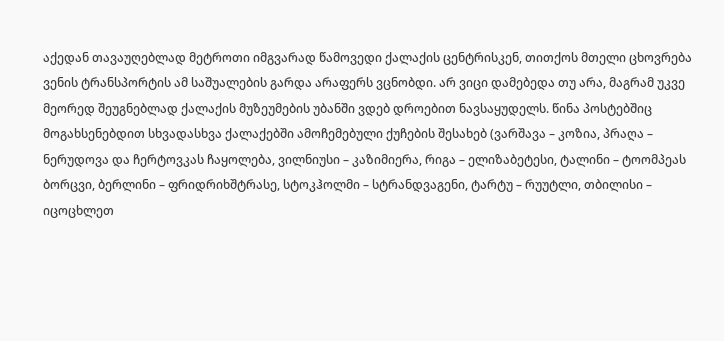აქედან თავაუღებლად მეტროთი იმგვარად წამოვედი ქალაქის ცენტრისკენ, თითქოს მთელი ცხოვრება ვენის ტრანსპორტის ამ საშუალების გარდა არაფერს ვცნობდი. არ ვიცი დამებედა თუ არა, მაგრამ უკვე მეორედ შეუგნებლად ქალაქის მუზეუმების უბანში ვდებ დროებით ნავსაყუდელს. წინა პოსტებშიც მოგახსენებდით სხვადასხვა ქალაქებში ამოჩემებული ქუჩების შესახებ (ვარშავა – კოზია, პრაღა – ნერუდოვა და ჩერტოვკას ჩაყოლება, ვილნიუსი – კაზიმიერა, რიგა – ელიზაბეტესი, ტალინი – ტოომპეას ბორცვი, ბერლინი – ფრიდრიხშტრასე, სტოკჰოლმი – სტრანდვაგენი, ტარტუ – რუუტლი, თბილისი – იცოცხლეთ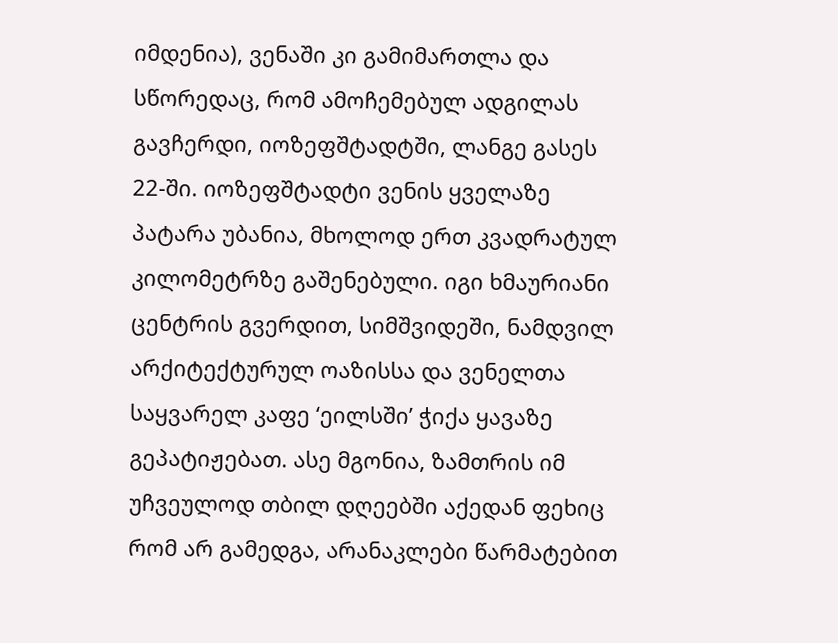იმდენია), ვენაში კი გამიმართლა და სწორედაც, რომ ამოჩემებულ ადგილას გავჩერდი, იოზეფშტადტში, ლანგე გასეს 22-ში. იოზეფშტადტი ვენის ყველაზე პატარა უბანია, მხოლოდ ერთ კვადრატულ კილომეტრზე გაშენებული. იგი ხმაურიანი ცენტრის გვერდით, სიმშვიდეში, ნამდვილ არქიტექტურულ ოაზისსა და ვენელთა საყვარელ კაფე ‘ეილსში’ ჭიქა ყავაზე გეპატიჟებათ. ასე მგონია, ზამთრის იმ უჩვეულოდ თბილ დღეებში აქედან ფეხიც რომ არ გამედგა, არანაკლები წარმატებით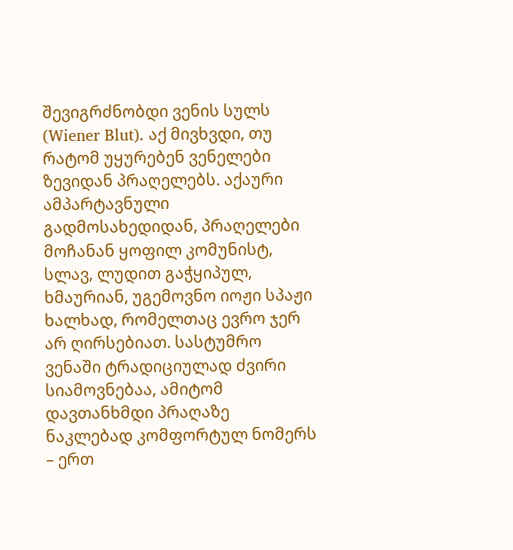შევიგრძნობდი ვენის სულს (Wiener Blut). აქ მივხვდი, თუ რატომ უყურებენ ვენელები ზევიდან პრაღელებს. აქაური ამპარტავნული გადმოსახედიდან, პრაღელები მოჩანან ყოფილ კომუნისტ, სლავ, ლუდით გაჭყიპულ, ხმაურიან, უგემოვნო იოჟი სპაჟი ხალხად, რომელთაც ევრო ჯერ არ ღირსებიათ. სასტუმრო ვენაში ტრადიციულად ძვირი სიამოვნებაა, ამიტომ დავთანხმდი პრაღაზე ნაკლებად კომფორტულ ნომერს – ერთ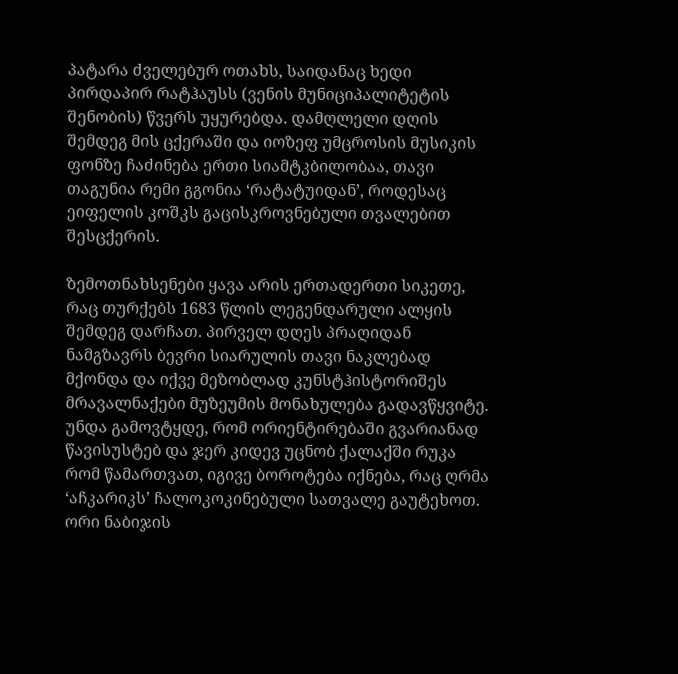პატარა ძველებურ ოთახს, საიდანაც ხედი პირდაპირ რატჰაუსს (ვენის მუნიციპალიტეტის შენობის) წვერს უყურებდა. დამღლელი დღის შემდეგ მის ცქერაში და იოზეფ უმცროსის მუსიკის ფონზე ჩაძინება ერთი სიამტკბილობაა, თავი თაგუნია რემი გგონია ‘რატატუიდან’, როდესაც ეიფელის კოშკს გაცისკროვნებული თვალებით შესცქერის.

ზემოთნახსენები ყავა არის ერთადერთი სიკეთე, რაც თურქებს 1683 წლის ლეგენდარული ალყის შემდეგ დარჩათ. პირველ დღეს პრაღიდან ნამგზავრს ბევრი სიარულის თავი ნაკლებად მქონდა და იქვე მეზობლად კუნსტჰისტორიშეს მრავალნაქები მუზეუმის მონახულება გადავწყვიტე. უნდა გამოვტყდე, რომ ორიენტირებაში გვარიანად წავისუსტებ და ჯერ კიდევ უცნობ ქალაქში რუკა რომ წამართვათ, იგივე ბოროტება იქნება, რაც ღრმა ‘აჩკარიკს’ ჩალოკოკინებული სათვალე გაუტეხოთ. ორი ნაბიჯის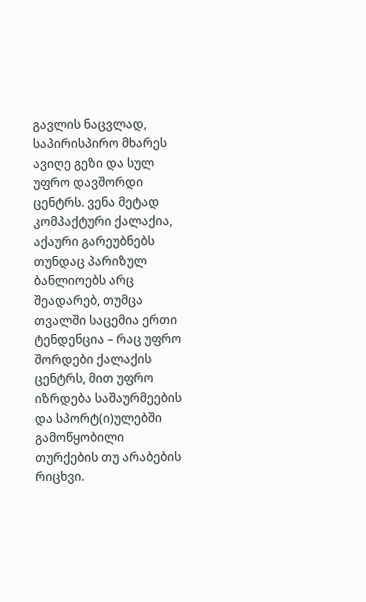გავლის ნაცვლად, საპირისპირო მხარეს ავიღე გეზი და სულ უფრო დავშორდი ცენტრს. ვენა მეტად კომპაქტური ქალაქია, აქაური გარეუბნებს თუნდაც პარიზულ ბანლიოებს არც შეადარებ, თუმცა თვალში საცემია ერთი ტენდენცია – რაც უფრო შორდები ქალაქის ცენტრს, მით უფრო იზრდება საშაურმეების და სპორტ(ი)ულებში გამოწყობილი თურქების თუ არაბების რიცხვი.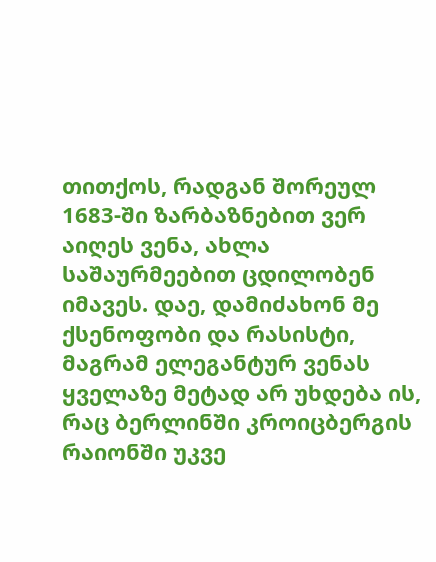თითქოს, რადგან შორეულ 1683-ში ზარბაზნებით ვერ აიღეს ვენა, ახლა საშაურმეებით ცდილობენ იმავეს. დაე, დამიძახონ მე ქსენოფობი და რასისტი, მაგრამ ელეგანტურ ვენას ყველაზე მეტად არ უხდება ის, რაც ბერლინში კროიცბერგის რაიონში უკვე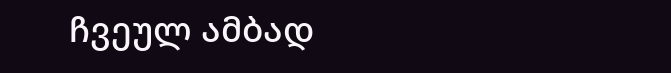ჩვეულ ამბად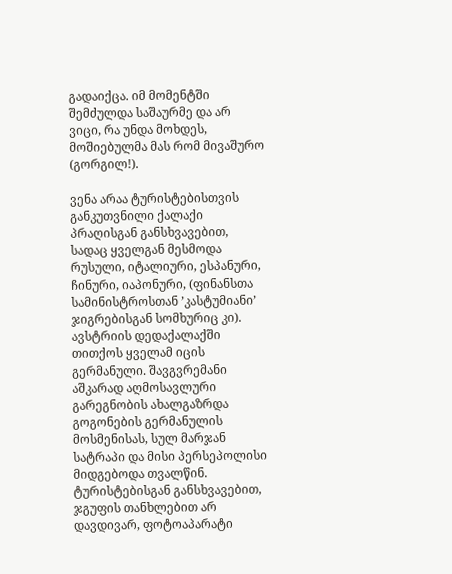გადაიქცა. იმ მომენტში შემძულდა საშაურმე და არ ვიცი, რა უნდა მოხდეს, მოშიებულმა მას რომ მივაშურო (გორგილ!).

ვენა არაა ტურისტებისთვის განკუთვნილი ქალაქი პრაღისგან განსხვავებით, სადაც ყველგან მესმოდა რუსული, იტალიური, ესპანური, ჩინური, იაპონური, (ფინანსთა სამინისტროსთან ’კასტუმიანი’ ჯიგრებისგან სომხურიც კი). ავსტრიის დედაქალაქში თითქოს ყველამ იცის გერმანული. შავგვრემანი აშკარად აღმოსავლური გარეგნობის ახალგაზრდა გოგონების გერმანულის მოსმენისას, სულ მარჯან სატრაპი და მისი პერსეპოლისი მიდგებოდა თვალწინ. ტურისტებისგან განსხვავებით, ჯგუფის თანხლებით არ დავდივარ, ფოტოაპარატი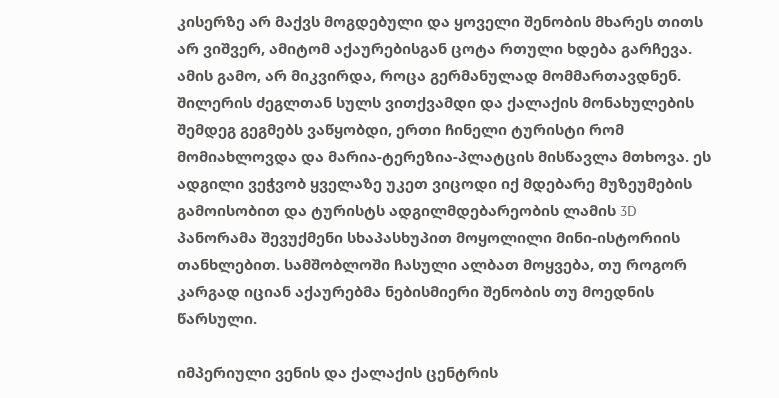კისერზე არ მაქვს მოგდებული და ყოველი შენობის მხარეს თითს არ ვიშვერ, ამიტომ აქაურებისგან ცოტა რთული ხდება გარჩევა. ამის გამო, არ მიკვირდა, როცა გერმანულად მომმართავდნენ. შილერის ძეგლთან სულს ვითქვამდი და ქალაქის მონახულების შემდეგ გეგმებს ვაწყობდი, ერთი ჩინელი ტურისტი რომ მომიახლოვდა და მარია-ტერეზია-პლატცის მისწავლა მთხოვა. ეს ადგილი ვეჭვობ ყველაზე უკეთ ვიცოდი იქ მდებარე მუზეუმების გამოისობით და ტურისტს ადგილმდებარეობის ლამის 3D პანორამა შევუქმენი სხაპასხუპით მოყოლილი მინი-ისტორიის თანხლებით. სამშობლოში ჩასული ალბათ მოყვება, თუ როგორ კარგად იციან აქაურებმა ნებისმიერი შენობის თუ მოედნის წარსული.

იმპერიული ვენის და ქალაქის ცენტრის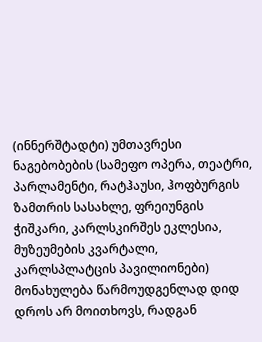(ინნერშტადტი) უმთავრესი ნაგებობების (სამეფო ოპერა, თეატრი, პარლამენტი, რატჰაუსი, ჰოფბურგის ზამთრის სასახლე, ფრეიუნგის ჭიშკარი, კარლსკირშეს ეკლესია, მუზეუმების კვარტალი, კარლსპლატცის პავილიონები) მონახულება წარმოუდგენლად დიდ დროს არ მოითხოვს, რადგან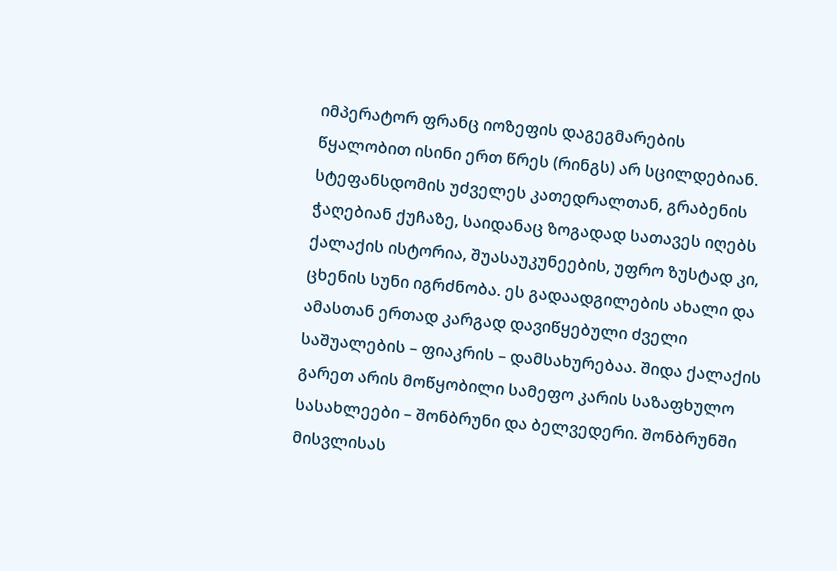იმპერატორ ფრანც იოზეფის დაგეგმარების წყალობით ისინი ერთ წრეს (რინგს) არ სცილდებიან. სტეფანსდომის უძველეს კათედრალთან, გრაბენის ჭაღებიან ქუჩაზე, საიდანაც ზოგადად სათავეს იღებს ქალაქის ისტორია, შუასაუკუნეების, უფრო ზუსტად კი, ცხენის სუნი იგრძნობა. ეს გადაადგილების ახალი და ამასთან ერთად კარგად დავიწყებული ძველი საშუალების – ფიაკრის – დამსახურებაა. შიდა ქალაქის გარეთ არის მოწყობილი სამეფო კარის საზაფხულო სასახლეები – შონბრუნი და ბელვედერი. შონბრუნში მისვლისას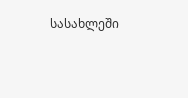სასახლეში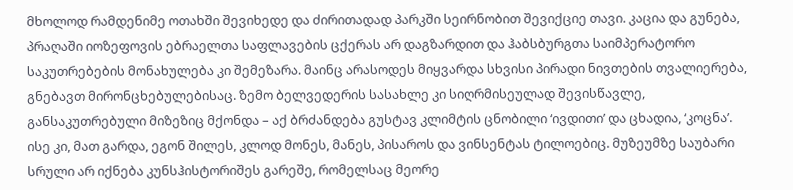მხოლოდ რამდენიმე ოთახში შევიხედე და ძირითადად პარკში სეირნობით შევიქციე თავი. კაცია და გუნება, პრაღაში იოზეფოვის ებრაელთა საფლავების ცქერას არ დაგზარდით და ჰაბსბურგთა საიმპერატორო საკუთრებების მონახულება კი შემეზარა. მაინც არასოდეს მიყვარდა სხვისი პირადი ნივთების თვალიერება, გნებავთ მირონცხებულებისაც. ზემო ბელვედერის სასახლე კი სიღრმისეულად შევისწავლე, განსაკუთრებული მიზეზიც მქონდა – აქ ბრძანდება გუსტავ კლიმტის ცნობილი ‘ივდითი’ და ცხადია, ‘კოცნა’. ისე კი, მათ გარდა, ეგონ შილეს, კლოდ მონეს, მანეს, პისაროს და ვინსენტას ტილოებიც. მუზეუმზე საუბარი სრული არ იქნება კუნსჰისტორიშეს გარეშე, რომელსაც მეორე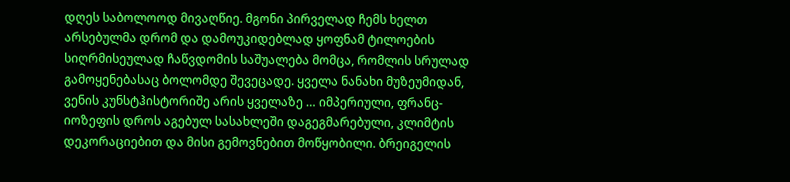დღეს საბოლოოდ მივაღწიე. მგონი პირველად ჩემს ხელთ არსებულმა დრომ და დამოუკიდებლად ყოფნამ ტილოების სიღრმისეულად ჩაწვდომის საშუალება მომცა, რომლის სრულად გამოყენებასაც ბოლომდე შევეცადე. ყველა ნანახი მუზეუმიდან, ვენის კუნსტჰისტორიშე არის ყველაზე … იმპერიული, ფრანც-იოზეფის დროს აგებულ სასახლეში დაგეგმარებული, კლიმტის დეკორაციებით და მისი გემოვნებით მოწყობილი. ბრეიგელის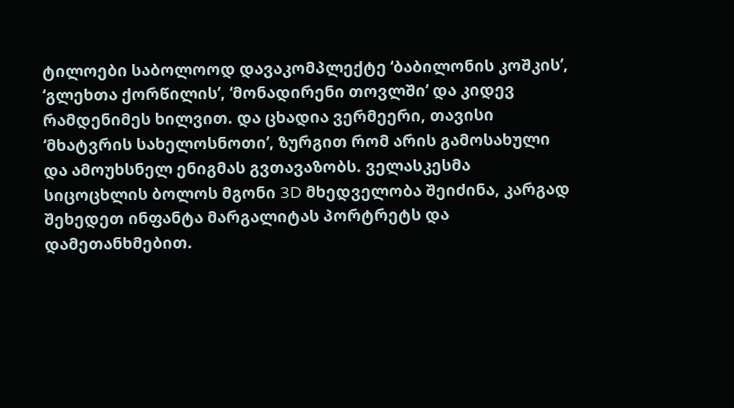ტილოები საბოლოოდ დავაკომპლექტე ‘ბაბილონის კოშკის’, ‘გლეხთა ქორწილის’, ‘მონადირენი თოვლში’ და კიდევ რამდენიმეს ხილვით. და ცხადია ვერმეერი, თავისი ‘მხატვრის სახელოსნოთი’, ზურგით რომ არის გამოსახული და ამოუხსნელ ენიგმას გვთავაზობს. ველასკესმა სიცოცხლის ბოლოს მგონი 3D მხედველობა შეიძინა, კარგად შეხედეთ ინფანტა მარგალიტას პორტრეტს და დამეთანხმებით.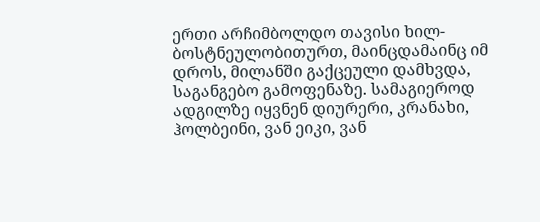ერთი არჩიმბოლდო თავისი ხილ-ბოსტნეულობითურთ, მაინცდამაინც იმ დროს, მილანში გაქცეული დამხვდა, საგანგებო გამოფენაზე. სამაგიეროდ ადგილზე იყვნენ დიურერი, კრანახი, ჰოლბეინი, ვან ეიკი, ვან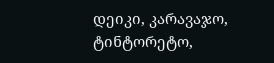დეიკი, კარავაჯო, ტინტორეტო,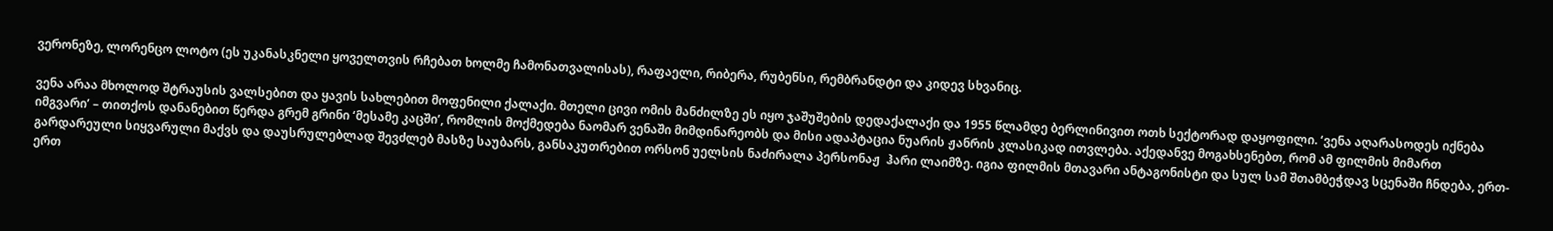ვერონეზე, ლორენცო ლოტო (ეს უკანასკნელი ყოველთვის რჩებათ ხოლმე ჩამონათვალისას), რაფაელი, რიბერა, რუბენსი, რემბრანდტი და კიდევ სხვანიც.

ვენა არაა მხოლოდ შტრაუსის ვალსებით და ყავის სახლებით მოფენილი ქალაქი. მთელი ცივი ომის მანძილზე ეს იყო ჯაშუშების დედაქალაქი და 1955 წლამდე ბერლინივით ოთხ სექტორად დაყოფილი. ‘ვენა აღარასოდეს იქნება იმგვარი’ – თითქოს დანანებით წერდა გრემ გრინი ‘მესამე კაცში’, რომლის მოქმედება ნაომარ ვენაში მიმდინარეობს და მისი ადაპტაცია ნუარის ჟანრის კლასიკად ითვლება. აქედანვე მოგახსენებთ, რომ ამ ფილმის მიმართ გარდარეული სიყვარული მაქვს და დაუსრულებლად შევძლებ მასზე საუბარს, განსაკუთრებით ორსონ უელსის ნაძირალა პერსონაჟ  ჰარი ლაიმზე. იგია ფილმის მთავარი ანტაგონისტი და სულ სამ შთამბეჭდავ სცენაში ჩნდება, ერთ-ერთ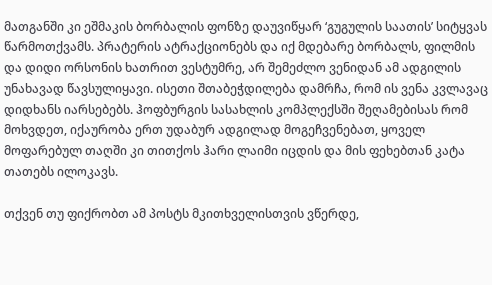მათგანში კი ეშმაკის ბორბალის ფონზე დაუვიწყარ ‘გუგულის საათის’ სიტყვას წარმოთქვამს. პრატერის ატრაქციონებს და იქ მდებარე ბორბალს, ფილმის და დიდი ორსონის ხათრით ვესტუმრე, არ შემეძლო ვენიდან ამ ადგილის უნახავად წავსულიყავი. ისეთი შთაბეჭდილება დამრჩა, რომ ის ვენა კვლავაც დიდხანს იარსებებს. ჰოფბურგის სასახლის კომპლექსში შეღამებისას რომ მოხვდეთ, იქაურობა ერთ უდაბურ ადგილად მოგეჩვენებათ, ყოველ მოფარებულ თაღში კი თითქოს ჰარი ლაიმი იცდის და მის ფეხებთან კატა თათებს ილოკავს.

თქვენ თუ ფიქრობთ ამ პოსტს მკითხველისთვის ვწერდე,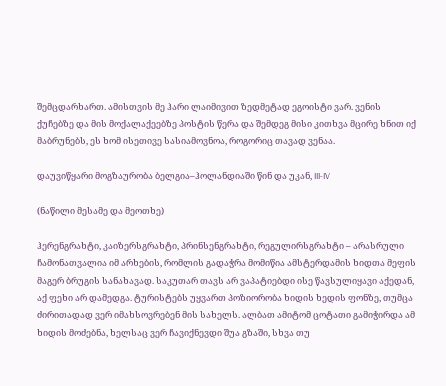შემცდარხართ. ამისთვის მე ჰარი ლაიმივით ზედმეტად ეგოისტი ვარ. ვენის ქუჩებზე და მის მოქალაქეებზე პოსტის წერა და შემდეგ მისი კითხვა მცირე ხნით იქ მაბრუნებს, ეს ხომ ისეთივე სასიამოვნოა, როგორიც თავად ვენაა.

დაუვიწყარი მოგზაურობა ბელგია–ჰოლანდიაში წინ და უკან, III-IV

(ნაწილი მესამე და მეოთხე)

ჰერენგრახტი, კაიზერსგრახტი, პრინსენგრახტი, რეგულირსგრახტი – არასრული ჩამონათვალია იმ არხების, რომლის გადაჭრა მომიწია ამსტერდამის ხიდთა მეფის მაგერ ბრუგის სანახავად. საკუთარ თავს არ ვაპატიებდი ისე წავსულიყავი აქედან, აქ ფეხი არ დამედგა. ტურისტებს უყვართ პოზიორობა ხიდის ხედის ფონზე, თუმცა ძირითადად ვერ იმახსოვრებენ მის სახელს. ალბათ ამიტომ ცოტათი გამიჭირდა ამ ხიდის მოძებნა, ხელსაც ვერ ჩავიქნევდი შუა გზაში, სხვა თუ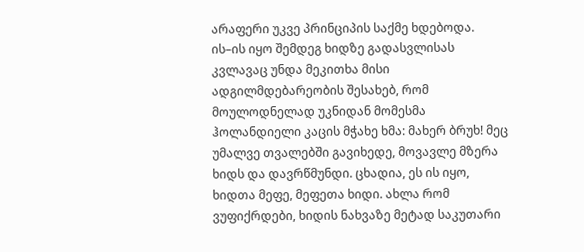არაფერი უკვე პრინციპის საქმე ხდებოდა. ის–ის იყო შემდეგ ხიდზე გადასვლისას კვლავაც უნდა მეკითხა მისი ადგილმდებარეობის შესახებ, რომ მოულოდნელად უკნიდან მომესმა ჰოლანდიელი კაცის მჭახე ხმა: მახერ ბრუხ! მეც უმალვე თვალებში გავიხედე, მოვავლე მზერა ხიდს და დავრწმუნდი. ცხადია, ეს ის იყო, ხიდთა მეფე, მეფეთა ხიდი. ახლა რომ ვუფიქრდები, ხიდის ნახვაზე მეტად საკუთარი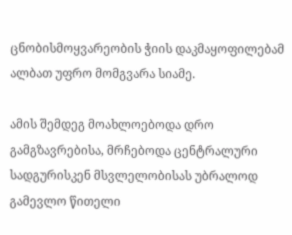ცნობისმოყვარეობის ჭიის დაკმაყოფილებამ ალბათ უფრო მომგვარა სიამე.

ამის შემდეგ მოახლოებოდა დრო გამგზავრებისა, მრჩებოდა ცენტრალური სადგურისკენ მსვლელობისას უბრალოდ გამევლო წითელი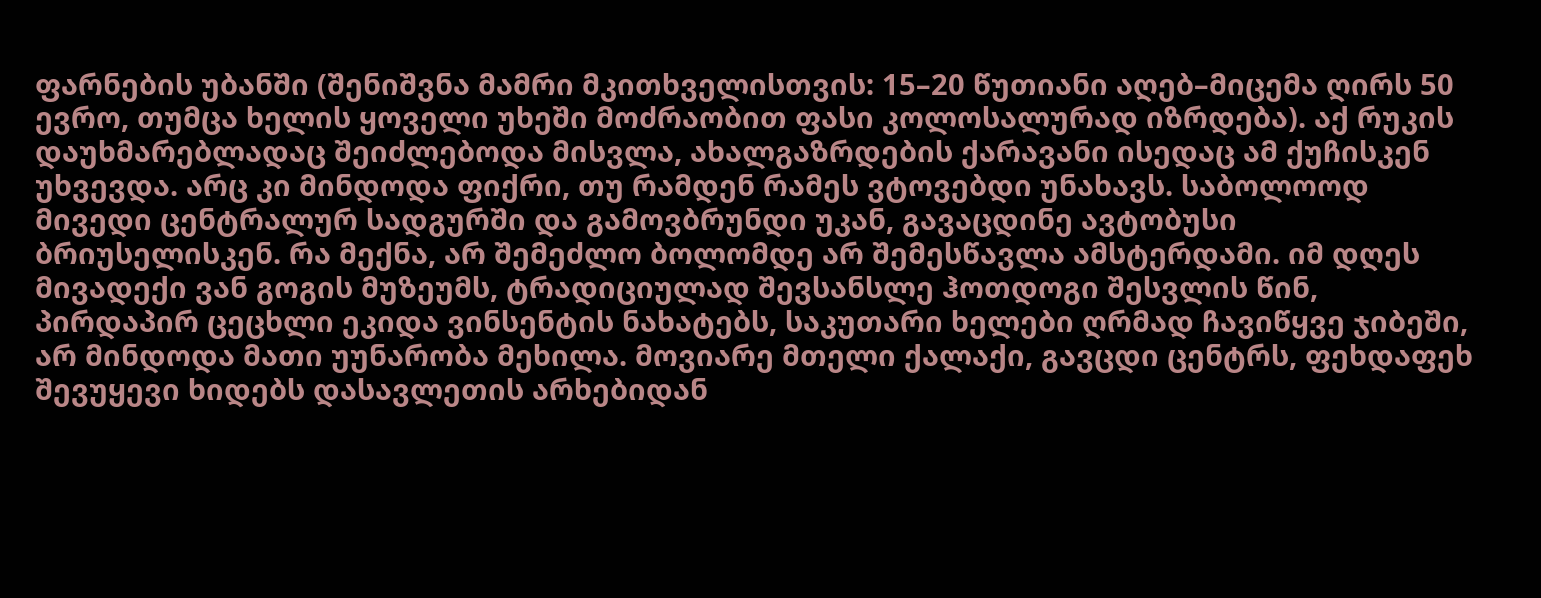ფარნების უბანში (შენიშვნა მამრი მკითხველისთვის: 15–20 წუთიანი აღებ–მიცემა ღირს 50 ევრო, თუმცა ხელის ყოველი უხეში მოძრაობით ფასი კოლოსალურად იზრდება). აქ რუკის დაუხმარებლადაც შეიძლებოდა მისვლა, ახალგაზრდების ქარავანი ისედაც ამ ქუჩისკენ უხვევდა. არც კი მინდოდა ფიქრი, თუ რამდენ რამეს ვტოვებდი უნახავს. საბოლოოდ მივედი ცენტრალურ სადგურში და გამოვბრუნდი უკან, გავაცდინე ავტობუსი ბრიუსელისკენ. რა მექნა, არ შემეძლო ბოლომდე არ შემესწავლა ამსტერდამი. იმ დღეს მივადექი ვან გოგის მუზეუმს, ტრადიციულად შევსანსლე ჰოთდოგი შესვლის წინ, პირდაპირ ცეცხლი ეკიდა ვინსენტის ნახატებს, საკუთარი ხელები ღრმად ჩავიწყვე ჯიბეში, არ მინდოდა მათი უუნარობა მეხილა. მოვიარე მთელი ქალაქი, გავცდი ცენტრს, ფეხდაფეხ შევუყევი ხიდებს დასავლეთის არხებიდან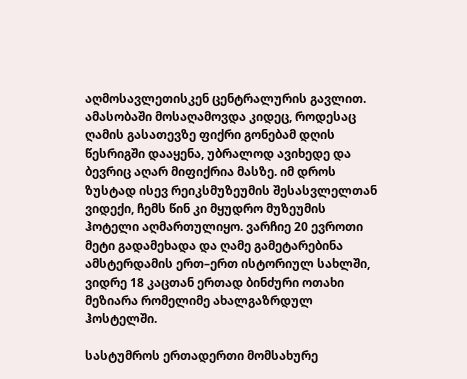აღმოსავლეთისკენ ცენტრალურის გავლით. ამასობაში მოსაღამოვდა კიდეც, როდესაც ღამის გასათევზე ფიქრი გონებამ დღის წესრიგში დააყენა, უბრალოდ ავიხედე და ბევრიც აღარ მიფიქრია მასზე. იმ დროს ზუსტად ისევ რეიკსმუზეუმის შესასვლელთან ვიდექი, ჩემს წინ კი მყუდრო მუზეუმის ჰოტელი აღმართულიყო. ვარჩიე 20 ევროთი მეტი გადამეხადა და ღამე გამეტარებინა ამსტერდამის ერთ–ერთ ისტორიულ სახლში, ვიდრე 18 კაცთან ერთად ბინძური ოთახი მეზიარა რომელიმე ახალგაზრდულ ჰოსტელში.

სასტუმროს ერთადერთი მომსახურე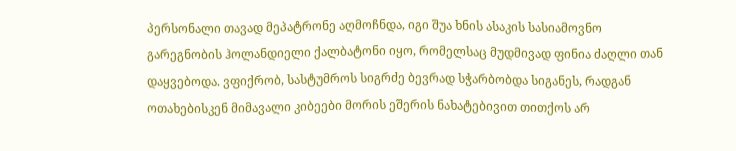პერსონალი თავად მეპატრონე აღმოჩნდა, იგი შუა ხნის ასაკის სასიამოვნო გარეგნობის ჰოლანდიელი ქალბატონი იყო, რომელსაც მუდმივად ფინია ძაღლი თან დაყვებოდა. ვფიქრობ, სასტუმროს სიგრძე ბევრად სჭარბობდა სიგანეს, რადგან ოთახებისკენ მიმავალი კიბეები მორის ეშერის ნახატებივით თითქოს არ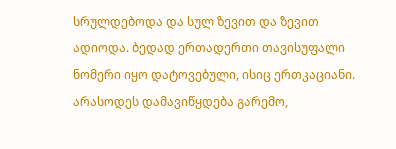სრულდებოდა და სულ ზევით და ზევით ადიოდა. ბედად ერთადერთი თავისუფალი ნომერი იყო დატოვებული, ისიც ერთკაციანი. არასოდეს დამავიწყდება გარემო,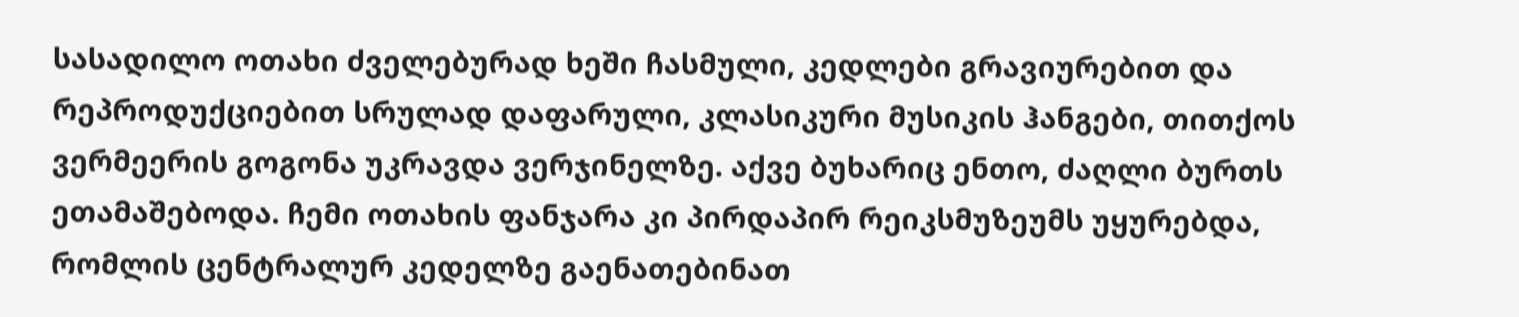სასადილო ოთახი ძველებურად ხეში ჩასმული, კედლები გრავიურებით და რეპროდუქციებით სრულად დაფარული, კლასიკური მუსიკის ჰანგები, თითქოს ვერმეერის გოგონა უკრავდა ვერჯინელზე. აქვე ბუხარიც ენთო, ძაღლი ბურთს ეთამაშებოდა. ჩემი ოთახის ფანჯარა კი პირდაპირ რეიკსმუზეუმს უყურებდა, რომლის ცენტრალურ კედელზე გაენათებინათ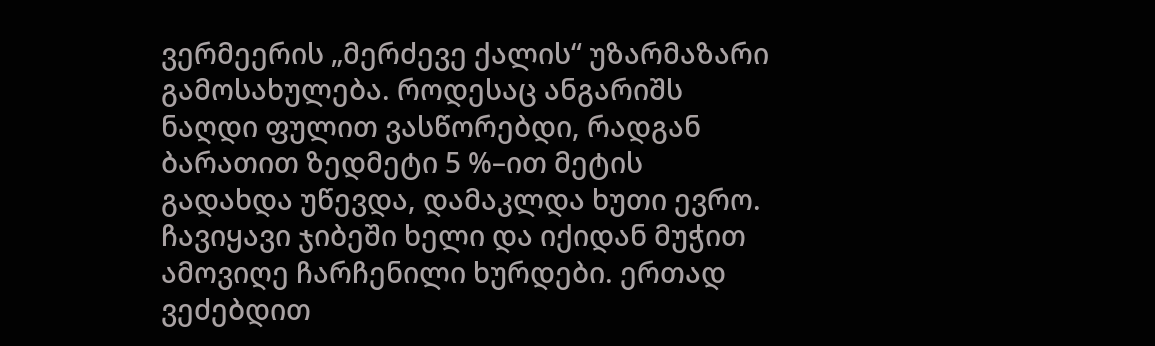ვერმეერის „მერძევე ქალის“ უზარმაზარი გამოსახულება. როდესაც ანგარიშს ნაღდი ფულით ვასწორებდი, რადგან ბარათით ზედმეტი 5 %–ით მეტის გადახდა უწევდა, დამაკლდა ხუთი ევრო. ჩავიყავი ჯიბეში ხელი და იქიდან მუჭით ამოვიღე ჩარჩენილი ხურდები. ერთად ვეძებდით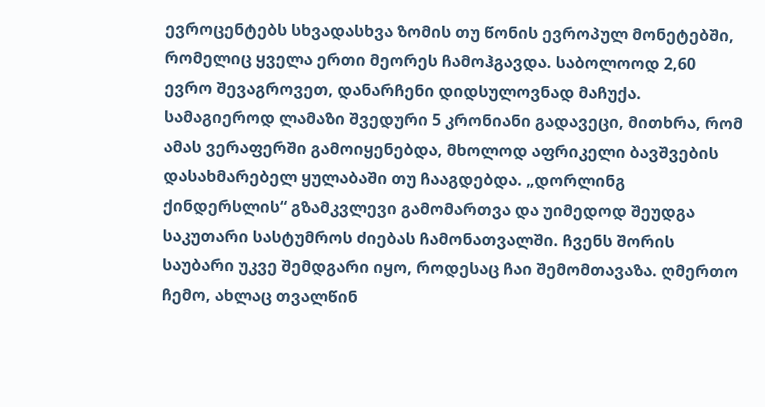ევროცენტებს სხვადასხვა ზომის თუ წონის ევროპულ მონეტებში, რომელიც ყველა ერთი მეორეს ჩამოჰგავდა. საბოლოოდ 2,60 ევრო შევაგროვეთ, დანარჩენი დიდსულოვნად მაჩუქა. სამაგიეროდ ლამაზი შვედური 5 კრონიანი გადავეცი, მითხრა, რომ ამას ვერაფერში გამოიყენებდა, მხოლოდ აფრიკელი ბავშვების დასახმარებელ ყულაბაში თუ ჩააგდებდა. „დორლინგ ქინდერსლის“ გზამკვლევი გამომართვა და უიმედოდ შეუდგა საკუთარი სასტუმროს ძიებას ჩამონათვალში. ჩვენს შორის საუბარი უკვე შემდგარი იყო, როდესაც ჩაი შემომთავაზა. ღმერთო ჩემო, ახლაც თვალწინ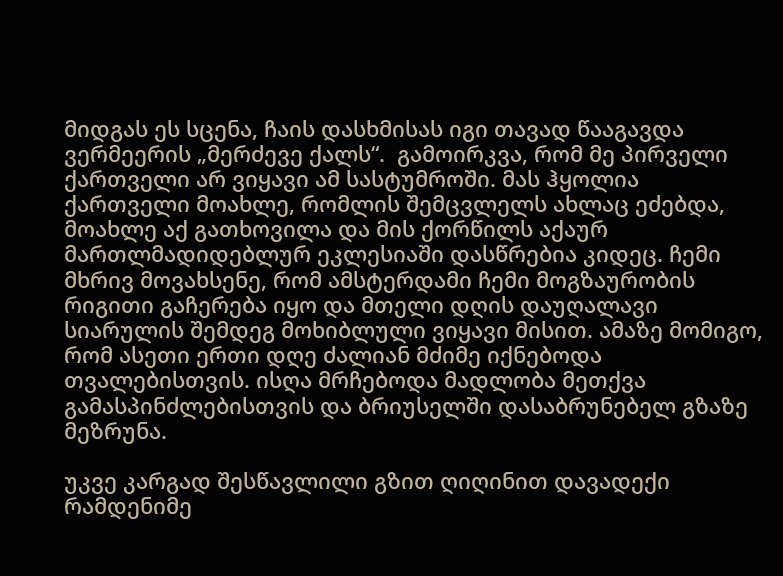მიდგას ეს სცენა, ჩაის დასხმისას იგი თავად წააგავდა ვერმეერის „მერძევე ქალს“.  გამოირკვა, რომ მე პირველი ქართველი არ ვიყავი ამ სასტუმროში. მას ჰყოლია ქართველი მოახლე, რომლის შემცვლელს ახლაც ეძებდა, მოახლე აქ გათხოვილა და მის ქორწილს აქაურ მართლმადიდებლურ ეკლესიაში დასწრებია კიდეც. ჩემი მხრივ მოვახსენე, რომ ამსტერდამი ჩემი მოგზაურობის რიგითი გაჩერება იყო და მთელი დღის დაუღალავი სიარულის შემდეგ მოხიბლული ვიყავი მისით. ამაზე მომიგო, რომ ასეთი ერთი დღე ძალიან მძიმე იქნებოდა თვალებისთვის. ისღა მრჩებოდა მადლობა მეთქვა გამასპინძლებისთვის და ბრიუსელში დასაბრუნებელ გზაზე მეზრუნა.

უკვე კარგად შესწავლილი გზით ღიღინით დავადექი რამდენიმე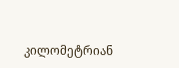კილომეტრიან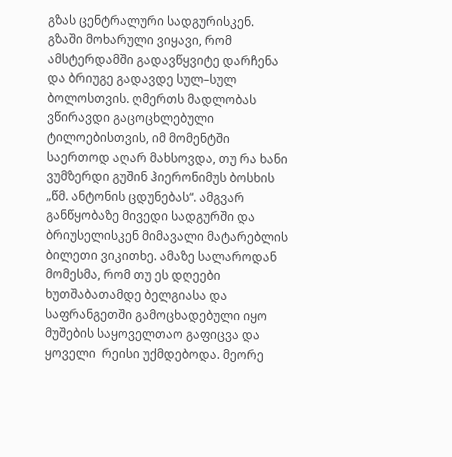გზას ცენტრალური სადგურისკენ. გზაში მოხარული ვიყავი, რომ ამსტერდამში გადავწყვიტე დარჩენა და ბრიუგე გადავდე სულ–სულ ბოლოსთვის. ღმერთს მადლობას ვწირავდი გაცოცხლებული ტილოებისთვის, იმ მომენტში საერთოდ აღარ მახსოვდა, თუ რა ხანი ვუმზერდი გუშინ ჰიერონიმუს ბოსხის „წმ. ანტონის ცდუნებას“. ამგვარ განწყობაზე მივედი სადგურში და ბრიუსელისკენ მიმავალი მატარებლის ბილეთი ვიკითხე. ამაზე სალაროდან მომესმა, რომ თუ ეს დღეები ხუთშაბათამდე ბელგიასა და საფრანგეთში გამოცხადებული იყო მუშების საყოველთაო გაფიცვა და ყოველი  რეისი უქმდებოდა. მეორე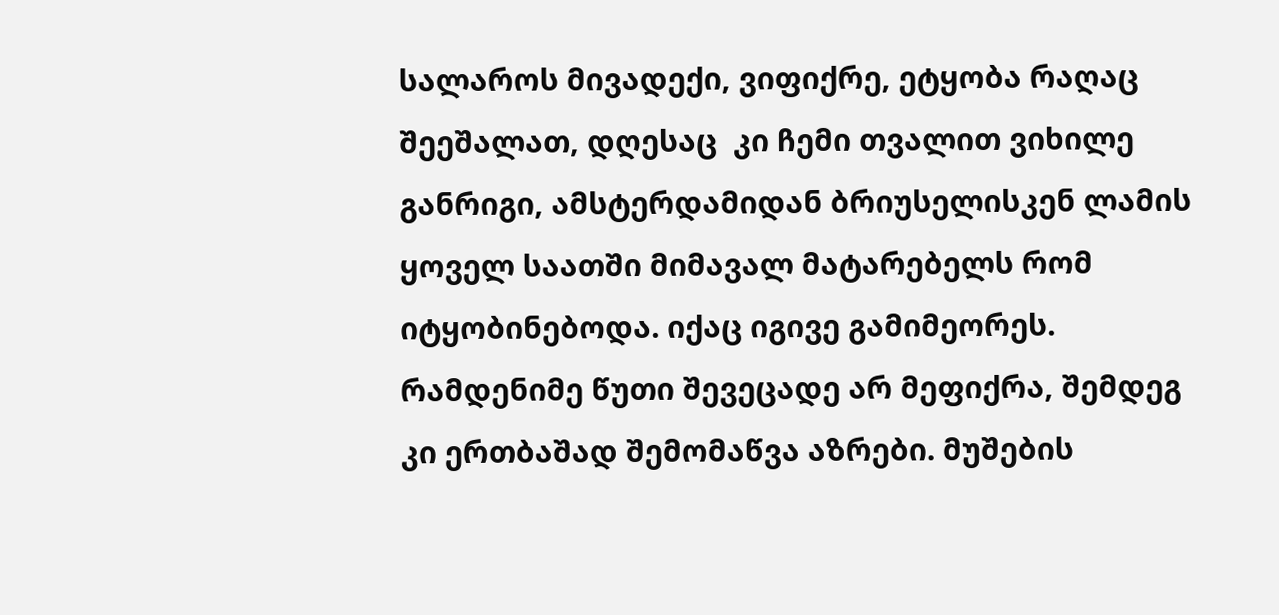სალაროს მივადექი, ვიფიქრე, ეტყობა რაღაც შეეშალათ, დღესაც  კი ჩემი თვალით ვიხილე განრიგი, ამსტერდამიდან ბრიუსელისკენ ლამის ყოველ საათში მიმავალ მატარებელს რომ იტყობინებოდა. იქაც იგივე გამიმეორეს. რამდენიმე წუთი შევეცადე არ მეფიქრა, შემდეგ კი ერთბაშად შემომაწვა აზრები. მუშების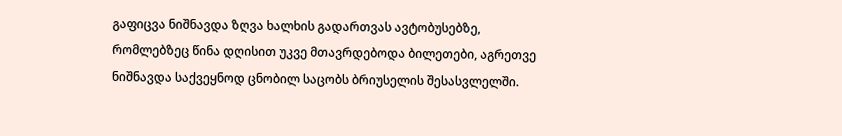გაფიცვა ნიშნავდა ზღვა ხალხის გადართვას ავტობუსებზე, რომლებზეც წინა დღისით უკვე მთავრდებოდა ბილეთები, აგრეთვე ნიშნავდა საქვეყნოდ ცნობილ საცობს ბრიუსელის შესასვლელში.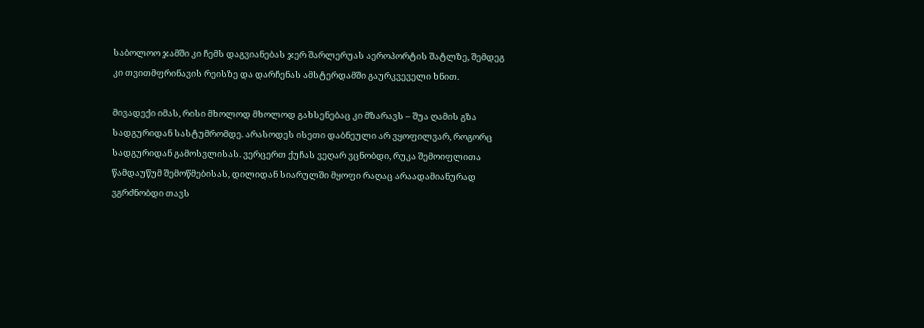საბოლოო ჯამში კი ჩემს დაგვიანებას ჯერ შარლერუას აეროპორტის შატლზე, შემდეგ კი თვითმფრინავის რეისზე და დარჩენას ამსტერდამში გაურკვეველი ხნით.

მივადექი იმას, რისი მხოლოდ მხოლოდ გახსენებაც კი მზარავს – შუა ღამის გზა სადგურიდან სასტუმრომდე. არასოდეს ისეთი დაბნეული არ ვყოფილვარ, როგორც სადგურიდან გამოსვლისას. ვერცერთ ქუჩას ვეღარ ვცნობდი, რუკა შემოიფლითა წამდაუწუმ შემოწმებისას, დილიდან სიარულში მყოფი რაღაც არაადამიანურად ვგრძნობდი თავს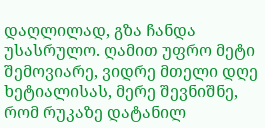დაღლილად, გზა ჩანდა უსასრულო. ღამით უფრო მეტი შემოვიარე, ვიდრე მთელი დღე ხეტიალისას, მერე შევნიშნე, რომ რუკაზე დატანილ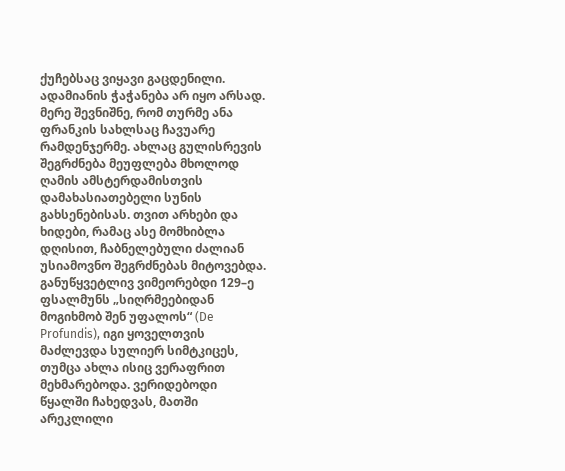ქუჩებსაც ვიყავი გაცდენილი. ადამიანის ჭაჭანება არ იყო არსად. მერე შევნიშნე, რომ თურმე ანა ფრანკის სახლსაც ჩავუარე რამდენჯერმე. ახლაც გულისრევის შეგრძნება მეუფლება მხოლოდ ღამის ამსტერდამისთვის დამახასიათებელი სუნის გახსენებისას. თვით არხები და ხიდები, რამაც ასე მომხიბლა დღისით, ჩაბნელებული ძალიან უსიამოვნო შეგრძნებას მიტოვებდა. განუწყვეტლივ ვიმეორებდი 129–ე ფსალმუნს „სიღრმეებიდან მოგიხმობ შენ უფალოს“ (De Profundis), იგი ყოველთვის მაძლევდა სულიერ სიმტკიცეს, თუმცა ახლა ისიც ვერაფრით მეხმარებოდა. ვერიდებოდი წყალში ჩახედვას, მათში არეკლილი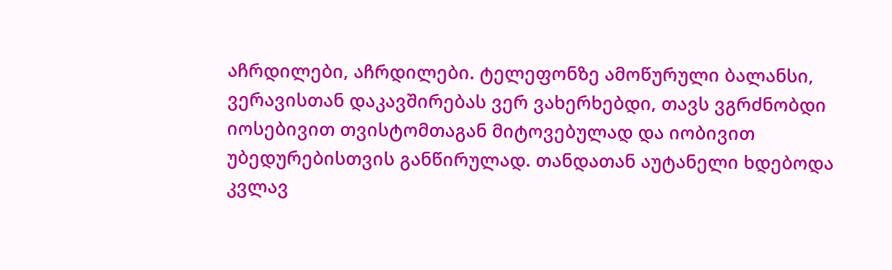აჩრდილები, აჩრდილები. ტელეფონზე ამოწურული ბალანსი, ვერავისთან დაკავშირებას ვერ ვახერხებდი, თავს ვგრძნობდი იოსებივით თვისტომთაგან მიტოვებულად და იობივით უბედურებისთვის განწირულად. თანდათან აუტანელი ხდებოდა კვლავ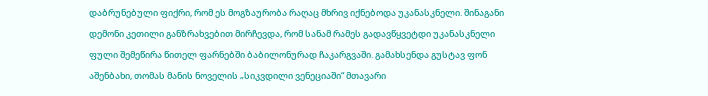დაბრუნებული ფიქრი, რომ ეს მოგზაურობა რაღაც მხრივ იქნებოდა უკანასკნელი. შინაგანი დემონი კეთილი განზრახვებით მირჩევდა, რომ სანამ რამეს გადავწყვეტდი უკანასკნელი ფული შემეწირა წითელ ფარნებში ბაბილონურად ჩაკარგვაში. გამახსენდა გუსტავ ფონ აშენბახი, თომას მანის ნოველის „სიკვდილი ვენეციაში“ მთავარი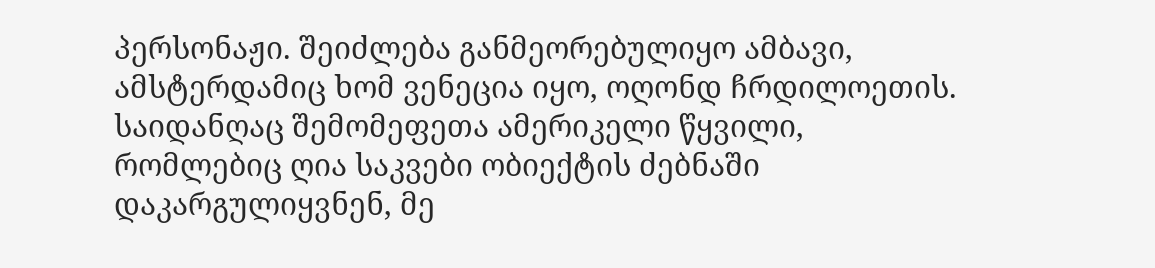პერსონაჟი. შეიძლება განმეორებულიყო ამბავი, ამსტერდამიც ხომ ვენეცია იყო, ოღონდ ჩრდილოეთის. საიდანღაც შემომეფეთა ამერიკელი წყვილი, რომლებიც ღია საკვები ობიექტის ძებნაში დაკარგულიყვნენ, მე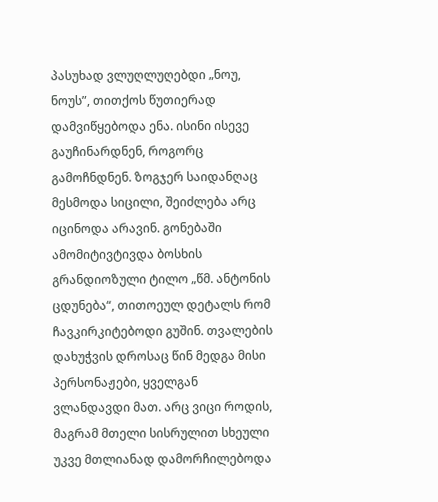პასუხად ვლუღლუღებდი „ნოუ, ნოუს”, თითქოს წუთიერად დამვიწყებოდა ენა. ისინი ისევე გაუჩინარდნენ, როგორც გამოჩნდნენ. ზოგჯერ საიდანღაც მესმოდა სიცილი, შეიძლება არც იცინოდა არავინ. გონებაში ამომიტივტივდა ბოსხის გრანდიოზული ტილო „წმ. ანტონის ცდუნება“, თითოეულ დეტალს რომ ჩავკირკიტებოდი გუშინ. თვალების დახუჭვის დროსაც წინ მედგა მისი პერსონაჟები, ყველგან ვლანდავდი მათ. არც ვიცი როდის, მაგრამ მთელი სისრულით სხეული უკვე მთლიანად დამორჩილებოდა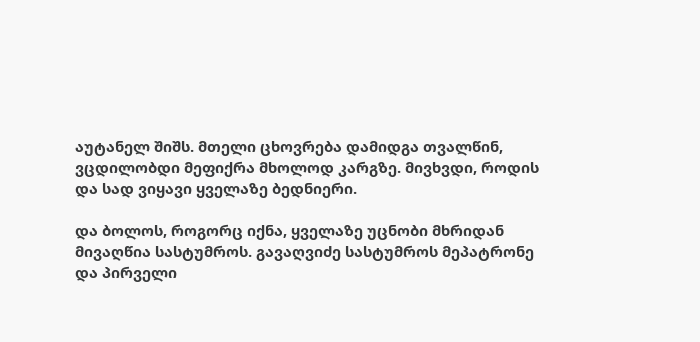აუტანელ შიშს. მთელი ცხოვრება დამიდგა თვალწინ, ვცდილობდი მეფიქრა მხოლოდ კარგზე. მივხვდი, როდის და სად ვიყავი ყველაზე ბედნიერი.

და ბოლოს, როგორც იქნა, ყველაზე უცნობი მხრიდან მივაღწია სასტუმროს. გავაღვიძე სასტუმროს მეპატრონე და პირველი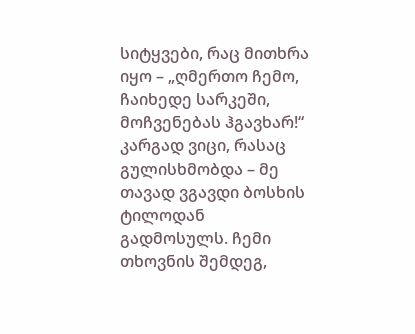სიტყვები, რაც მითხრა იყო – „ღმერთო ჩემო, ჩაიხედე სარკეში, მოჩვენებას ჰგავხარ!“ კარგად ვიცი, რასაც გულისხმობდა – მე თავად ვგავდი ბოსხის ტილოდან გადმოსულს. ჩემი თხოვნის შემდეგ,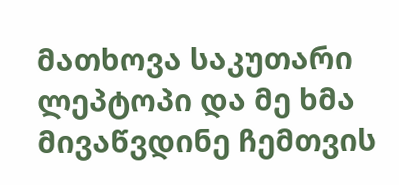მათხოვა საკუთარი ლეპტოპი და მე ხმა მივაწვდინე ჩემთვის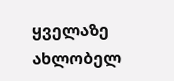ყველაზე ახლობელ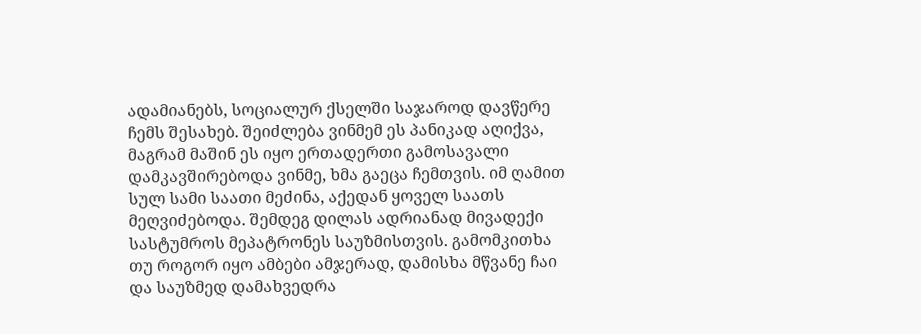ადამიანებს, სოციალურ ქსელში საჯაროდ დავწერე ჩემს შესახებ. შეიძლება ვინმემ ეს პანიკად აღიქვა, მაგრამ მაშინ ეს იყო ერთადერთი გამოსავალი დამკავშირებოდა ვინმე, ხმა გაეცა ჩემთვის. იმ ღამით სულ სამი საათი მეძინა, აქედან ყოველ საათს მეღვიძებოდა. შემდეგ დილას ადრიანად მივადექი სასტუმროს მეპატრონეს საუზმისთვის. გამომკითხა თუ როგორ იყო ამბები ამჯერად, დამისხა მწვანე ჩაი და საუზმედ დამახვედრა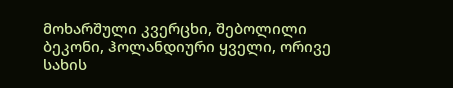მოხარშული კვერცხი, შებოლილი ბეკონი, ჰოლანდიური ყველი, ორივე სახის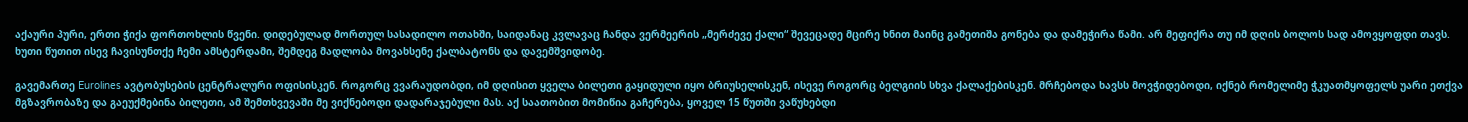აქაური პური, ერთი ჭიქა ფორთოხლის წვენი. დიდებულად მორთულ სასადილო ოთახში, საიდანაც კვლავაც ჩანდა ვერმეერის „მერძევე ქალი“ შევეცადე მცირე ხნით მაინც გამეთიშა გონება და დამეჭირა წამი. არ მეფიქრა თუ იმ დღის ბოლოს სად ამოვყოფდი თავს. ხუთი წუთით ისევ ჩავისუნთქე ჩემი ამსტერდამი, შემდეგ მადლობა მოვახსენე ქალბატონს და დავემშვიდობე.

გავემართე Eurolines ავტობუსების ცენტრალური ოფისისკენ. როგორც ვვარაუდობდი, იმ დღისით ყველა ბილეთი გაყიდული იყო ბრიუსელისკენ, ისევე როგორც ბელგიის სხვა ქალაქებისკენ. მრჩებოდა ხავსს მოვჭიდებოდი, იქნებ რომელიმე ჭკუათმყოფელს უარი ეთქვა მგზავრობაზე და გაეუქმებინა ბილეთი, ამ შემთხვევაში მე ვიქნებოდი დადარაჯებული მას. აქ საათობით მომიწია გაჩერება, ყოველ 15 წუთში ვაწუხებდი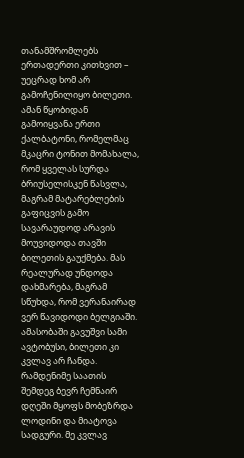თანამშრომლებს ერთადერთი კითხვით – უეცრად ხომ არ გამოჩენილიყო ბილეთი. ამან წყობიდან გამოიყვანა ერთი ქალბატონი, რომელმაც მკაცრი ტონით მომახალა, რომ ყველას სურდა ბრიუსელისკენ წასვლა, მაგრამ მატარებლების გაფიცვის გამო სავარაუდოდ არავის მოუვიდოდა თავში ბილეთის გაუქმება. მას რეალურად უნდოდა დახმარება, მაგრამ სწუხდა, რომ ვერანაირად ვერ წავიდოდი ბელგიაში. ამასობაში გავუშვი სამი ავტობუსი, ბილეთი კი კვლავ არ ჩანდა. რამდენიმე საათის შემდეგ ბევრ ჩემნაირ დღეში მყოფს მობეზრდა ლოდინი და მიატოვა სადგური. მე კვლავ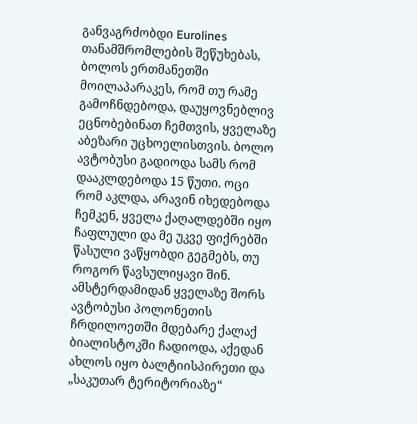განვაგრძობდი Eurolines თანამშრომლების შეწუხებას, ბოლოს ერთმანეთში მოილაპარაკეს, რომ თუ რამე გამოჩნდებოდა, დაუყოვნებლივ ეცნობებინათ ჩემთვის, ყველაზე აბეზარი უცხოელისთვის. ბოლო ავტობუსი გადიოდა სამს რომ დააკლდებოდა 15 წუთი. ოცი რომ აკლდა, არავინ იხედებოდა ჩემკენ, ყველა ქაღალდებში იყო ჩაფლული და მე უკვე ფიქრებში წასული ვაწყობდი გეგმებს, თუ როგორ წავსულიყავი შინ. ამსტერდამიდან ყველაზე შორს ავტობუსი პოლონეთის ჩრდილოეთში მდებარე ქალაქ ბიალისტოკში ჩადიოდა, აქედან ახლოს იყო ბალტიისპირეთი და „საკუთარ ტერიტორიაზე“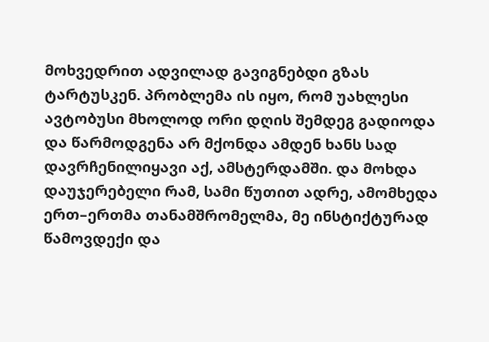მოხვედრით ადვილად გავიგნებდი გზას ტარტუსკენ. პრობლემა ის იყო, რომ უახლესი ავტობუსი მხოლოდ ორი დღის შემდეგ გადიოდა და წარმოდგენა არ მქონდა ამდენ ხანს სად დავრჩენილიყავი აქ, ამსტერდამში. და მოხდა დაუჯერებელი რამ, სამი წუთით ადრე, ამომხედა ერთ–ერთმა თანამშრომელმა, მე ინსტიქტურად წამოვდექი და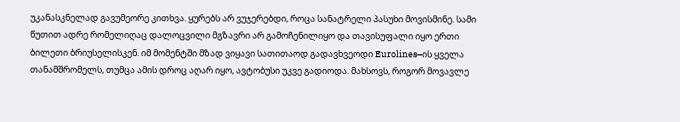უკანასკნელად გავუმეორე კითხვა. ყურებს არ ვუჯერებდი, როცა სანატრელი პასუხი მოვისმინე. სამი წუთით ადრე რომელიღაც დალოცვილი მგზავრი არ გამოჩენილიყო და თავისუფალი იყო ერთი ბილეთი ბრიუსელისკენ. იმ მომენტში მზად ვიყავი სათითაოდ გადავხვეოდი Eurolines–ის ყველა თანამშრომელს, თუმცა ამის დროც აღარ იყო, ავტობუსი უკვე გადიოდა. მახსოვს, როგორ მოვავლე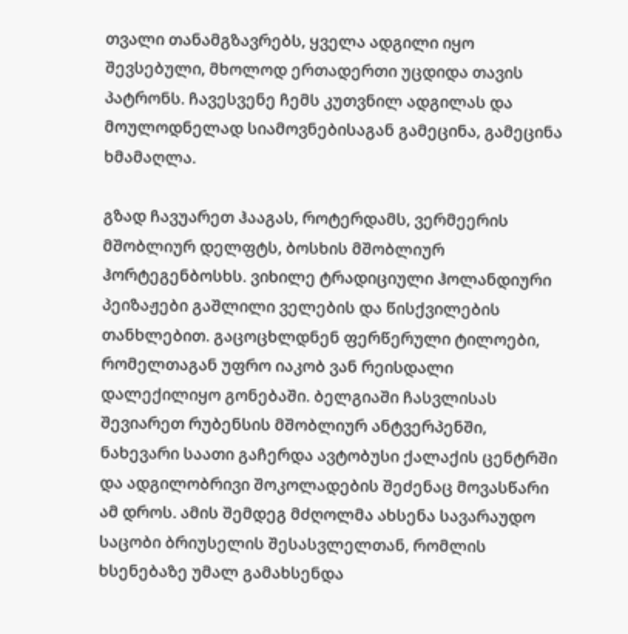თვალი თანამგზავრებს, ყველა ადგილი იყო შევსებული, მხოლოდ ერთადერთი უცდიდა თავის პატრონს. ჩავესვენე ჩემს კუთვნილ ადგილას და მოულოდნელად სიამოვნებისაგან გამეცინა, გამეცინა ხმამაღლა.

გზად ჩავუარეთ ჰააგას, როტერდამს, ვერმეერის მშობლიურ დელფტს, ბოსხის მშობლიურ ჰორტეგენბოსხს. ვიხილე ტრადიციული ჰოლანდიური პეიზაჟები გაშლილი ველების და წისქვილების თანხლებით. გაცოცხლდნენ ფერწერული ტილოები, რომელთაგან უფრო იაკობ ვან რეისდალი დალექილიყო გონებაში. ბელგიაში ჩასვლისას შევიარეთ რუბენსის მშობლიურ ანტვერპენში, ნახევარი საათი გაჩერდა ავტობუსი ქალაქის ცენტრში და ადგილობრივი შოკოლადების შეძენაც მოვასწარი ამ დროს. ამის შემდეგ მძღოლმა ახსენა სავარაუდო საცობი ბრიუსელის შესასვლელთან, რომლის ხსენებაზე უმალ გამახსენდა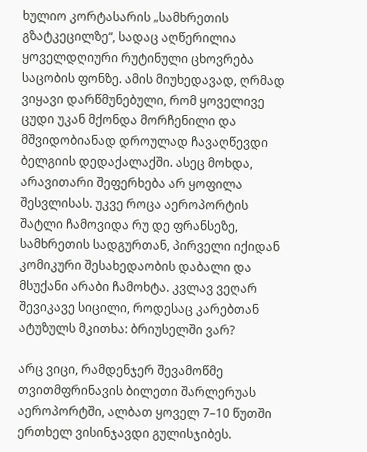ხულიო კორტასარის „სამხრეთის გზატკეცილზე“, სადაც აღწერილია ყოველდღიური რუტინული ცხოვრება საცობის ფონზე. ამის მიუხედავად, ღრმად ვიყავი დარწმუნებული, რომ ყოველივე ცუდი უკან მქონდა მორჩენილი და მშვიდობიანად დროულად ჩავაღწევდი ბელგიის დედაქალაქში. ასეც მოხდა, არავითარი შეფერხება არ ყოფილა შესვლისას. უკვე როცა აეროპორტის შატლი ჩამოვიდა რუ დე ფრანსეზე, სამხრეთის სადგურთან, პირველი იქიდან კომიკური შესახედაობის დაბალი და მსუქანი არაბი ჩამოხტა. კვლავ ვეღარ შევიკავე სიცილი, როდესაც კარებთან ატუზულს მკითხა: ბრიუსელში ვარ?

არც ვიცი, რამდენჯერ შევამოწმე თვითმფრინავის ბილეთი შარლერუას აეროპორტში, ალბათ ყოველ 7–10 წუთში ერთხელ ვისინჯავდი გულისჯიბეს.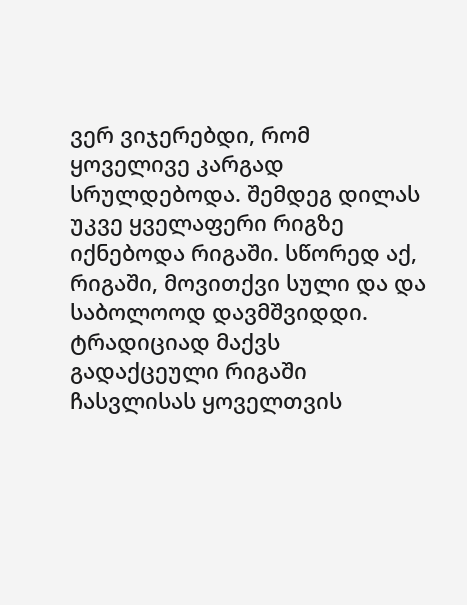ვერ ვიჯერებდი, რომ ყოველივე კარგად სრულდებოდა. შემდეგ დილას უკვე ყველაფერი რიგზე იქნებოდა რიგაში. სწორედ აქ, რიგაში, მოვითქვი სული და და საბოლოოდ დავმშვიდდი. ტრადიციად მაქვს გადაქცეული რიგაში ჩასვლისას ყოველთვის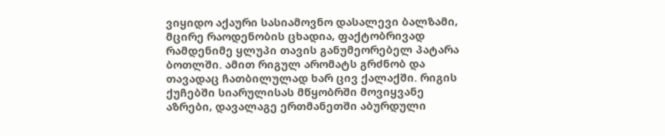ვიყიდო აქაური სასიამოვნო დასალევი ბალზამი, მცირე რაოდენობის ცხადია, ფაქტობრივად რამდენიმე ყლუპი თავის განუმეორებელ პატარა ბოთლში. ამით რიგულ არომატს გრძნობ და თავადაც ჩათბილულად ხარ ცივ ქალაქში. რიგის ქუჩებში სიარულისას მწყობრში მოვიყვანე აზრები, დავალაგე ერთმანეთში აბურდული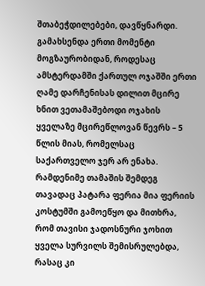შთაბეჭდილებები, დავწყნარდი. გამახსენდა ერთი მომენტი მოგზაურობიდან, როდესაც ამსტერდამში ქართულ ოჯაშში ერთი ღამე დარჩენისას დილით მცირე ხნით ვეთამაშებოდი ოჯახის ყველაზე მცირეწლოვან წევრს – 5 წლის მიას, რომელსაც საქართველო ჯერ არ ენახა. რამდენიმე თამაშის შემდეგ თავადაც პატარა ფერია მია ფერიის კოსტუმში გამოეწყო და მითხრა, რომ თავისი ჯადოსნური ჯოხით ყველა სურვილს შემისრულებდა, რასაც კი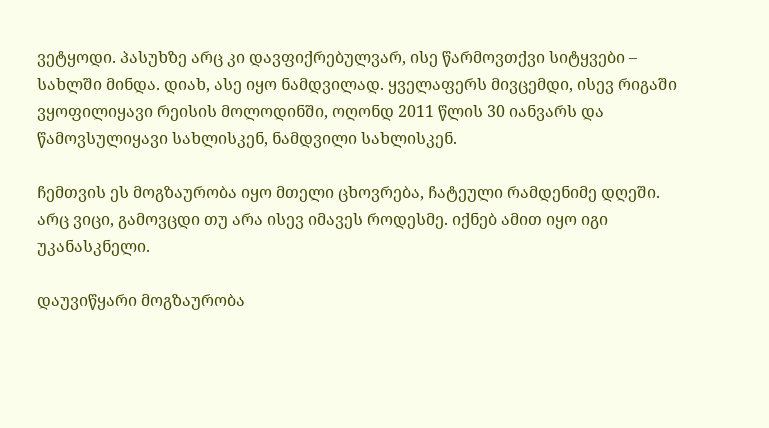ვეტყოდი. პასუხზე არც კი დავფიქრებულვარ, ისე წარმოვთქვი სიტყვები – სახლში მინდა. დიახ, ასე იყო ნამდვილად. ყველაფერს მივცემდი, ისევ რიგაში ვყოფილიყავი რეისის მოლოდინში, ოღონდ 2011 წლის 30 იანვარს და წამოვსულიყავი სახლისკენ, ნამდვილი სახლისკენ.

ჩემთვის ეს მოგზაურობა იყო მთელი ცხოვრება, ჩატეული რამდენიმე დღეში. არც ვიცი, გამოვცდი თუ არა ისევ იმავეს როდესმე. იქნებ ამით იყო იგი უკანასკნელი.

დაუვიწყარი მოგზაურობა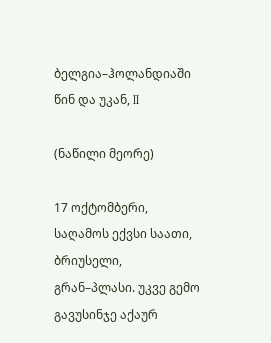ბელგია–ჰოლანდიაში წინ და უკან, II

(ნაწილი მეორე)

17 ოქტომბერი, საღამოს ექვსი საათი, ბრიუსელი, გრან–პლასი. უკვე გემო გავუსინჯე აქაურ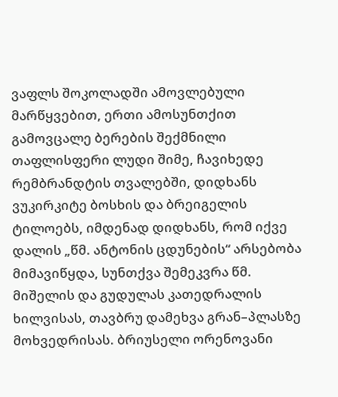ვაფლს შოკოლადში ამოვლებული მარწყვებით, ერთი ამოსუნთქით გამოვცალე ბერების შექმნილი თაფლისფერი ლუდი შიმე, ჩავიხედე რემბრანდტის თვალებში, დიდხანს ვუკირკიტე ბოსხის და ბრეიგელის ტილოებს, იმდენად დიდხანს, რომ იქვე დალის „წმ. ანტონის ცდუნების“ არსებობა მიმავიწყდა, სუნთქვა შემეკვრა წმ. მიშელის და გუდულას კათედრალის ხილვისას, თავბრუ დამეხვა გრან–პლასზე მოხვედრისას. ბრიუსელი ორენოვანი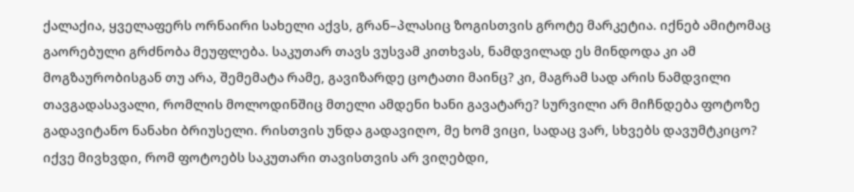ქალაქია, ყველაფერს ორნაირი სახელი აქვს, გრან–პლასიც ზოგისთვის გროტე მარკეტია. იქნებ ამიტომაც გაორებული გრძნობა მეუფლება. საკუთარ თავს ვუსვამ კითხვას, ნამდვილად ეს მინდოდა კი ამ მოგზაურობისგან თუ არა, შემემატა რამე, გავიზარდე ცოტათი მაინც? კი, მაგრამ სად არის ნამდვილი თავგადასავალი, რომლის მოლოდინშიც მთელი ამდენი ხანი გავატარე? სურვილი არ მიჩნდება ფოტოზე გადავიტანო ნანახი ბრიუსელი. რისთვის უნდა გადავიღო, მე ხომ ვიცი, სადაც ვარ, სხვებს დავუმტკიცო? იქვე მივხვდი, რომ ფოტოებს საკუთარი თავისთვის არ ვიღებდი,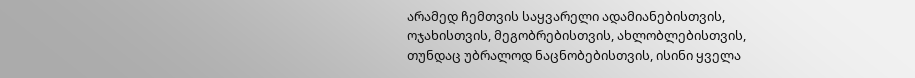არამედ ჩემთვის საყვარელი ადამიანებისთვის, ოჯახისთვის, მეგობრებისთვის, ახლობლებისთვის, თუნდაც უბრალოდ ნაცნობებისთვის, ისინი ყველა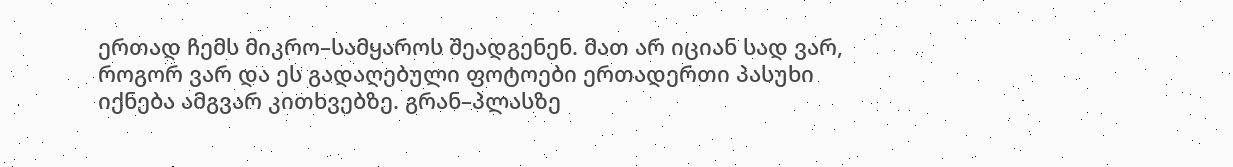ერთად ჩემს მიკრო–სამყაროს შეადგენენ. მათ არ იციან სად ვარ, როგორ ვარ და ეს გადაღებული ფოტოები ერთადერთი პასუხი იქნება ამგვარ კითხვებზე. გრან–პლასზე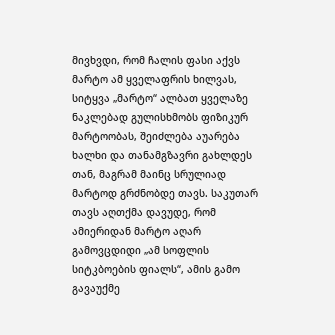მივხვდი, რომ ჩალის ფასი აქვს მარტო ამ ყველაფრის ხილვას, სიტყვა „მარტო“ ალბათ ყველაზე ნაკლებად გულისხმობს ფიზიკურ მარტოობას, შეიძლება აუარება ხალხი და თანამგზავრი გახლდეს თან, მაგრამ მაინც სრულიად მარტოდ გრძნობდე თავს. საკუთარ თავს აღთქმა დავუდე, რომ ამიერიდან მარტო აღარ გამოვცდიდი „ამ სოფლის სიტკბოების ფიალს“, ამის გამო გავაუქმე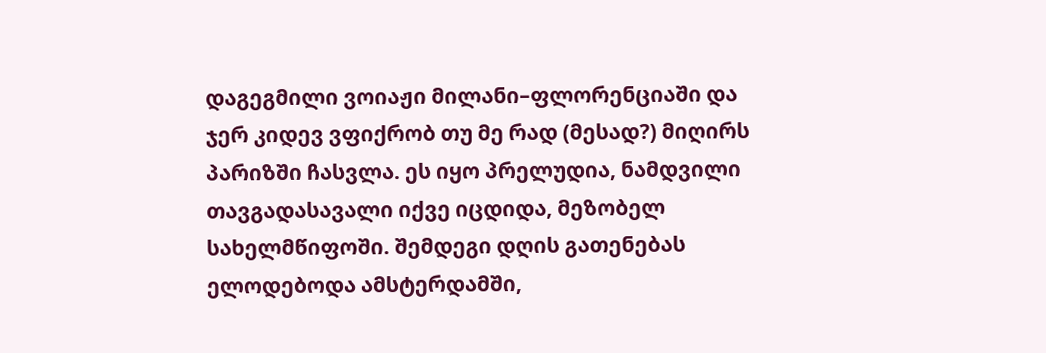დაგეგმილი ვოიაჟი მილანი–ფლორენციაში და ჯერ კიდევ ვფიქრობ თუ მე რად (მესად?) მიღირს პარიზში ჩასვლა. ეს იყო პრელუდია, ნამდვილი თავგადასავალი იქვე იცდიდა, მეზობელ სახელმწიფოში. შემდეგი დღის გათენებას ელოდებოდა ამსტერდამში,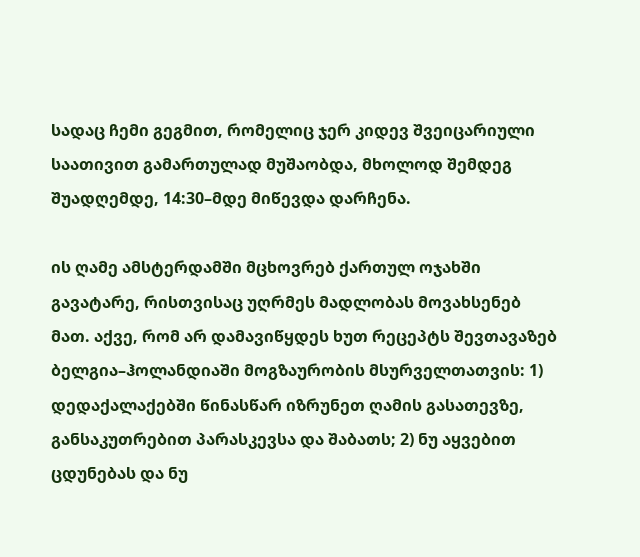სადაც ჩემი გეგმით, რომელიც ჯერ კიდევ შვეიცარიული საათივით გამართულად მუშაობდა, მხოლოდ შემდეგ შუადღემდე, 14:30–მდე მიწევდა დარჩენა.

ის ღამე ამსტერდამში მცხოვრებ ქართულ ოჯახში გავატარე, რისთვისაც უღრმეს მადლობას მოვახსენებ მათ. აქვე, რომ არ დამავიწყდეს ხუთ რეცეპტს შევთავაზებ ბელგია–ჰოლანდიაში მოგზაურობის მსურველთათვის: 1) დედაქალაქებში წინასწარ იზრუნეთ ღამის გასათევზე, განსაკუთრებით პარასკევსა და შაბათს; 2) ნუ აყვებით ცდუნებას და ნუ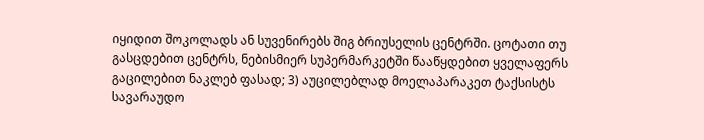იყიდით შოკოლადს ან სუვენირებს შიგ ბრიუსელის ცენტრში. ცოტათი თუ გასცდებით ცენტრს, ნებისმიერ სუპერმარკეტში წააწყდებით ყველაფერს გაცილებით ნაკლებ ფასად; 3) აუცილებლად მოელაპარაკეთ ტაქსისტს სავარაუდო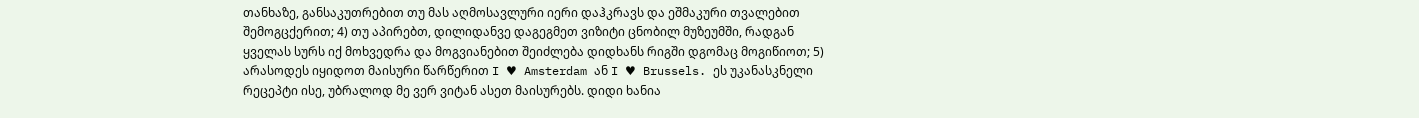თანხაზე, განსაკუთრებით თუ მას აღმოსავლური იერი დაჰკრავს და ეშმაკური თვალებით შემოგცქერით; 4) თუ აპირებთ, დილიდანვე დაგეგმეთ ვიზიტი ცნობილ მუზეუმში, რადგან ყველას სურს იქ მოხვედრა და მოგვიანებით შეიძლება დიდხანს რიგში დგომაც მოგიწიოთ; 5) არასოდეს იყიდოთ მაისური წარწერით I ♥ Amsterdam ან I ♥ Brussels. ეს უკანასკნელი რეცეპტი ისე, უბრალოდ მე ვერ ვიტან ასეთ მაისურებს. დიდი ხანია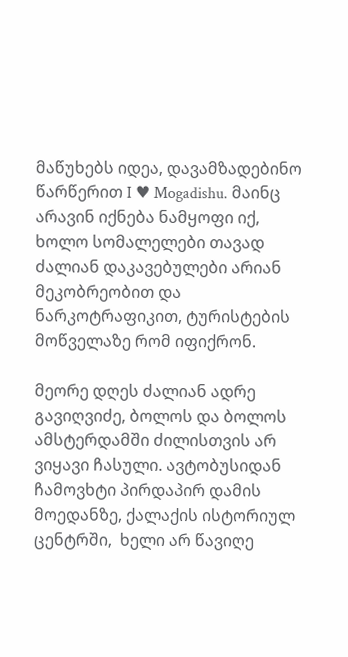მაწუხებს იდეა, დავამზადებინო წარწერით I ♥ Mogadishu. მაინც არავინ იქნება ნამყოფი იქ, ხოლო სომალელები თავად ძალიან დაკავებულები არიან მეკობრეობით და ნარკოტრაფიკით, ტურისტების მოწველაზე რომ იფიქრონ.

მეორე დღეს ძალიან ადრე გავიღვიძე, ბოლოს და ბოლოს ამსტერდამში ძილისთვის არ ვიყავი ჩასული. ავტობუსიდან ჩამოვხტი პირდაპირ დამის მოედანზე, ქალაქის ისტორიულ ცენტრში,  ხელი არ წავიღე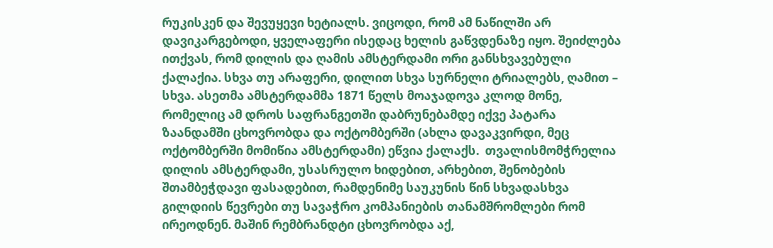რუკისკენ და შევუყევი ხეტიალს. ვიცოდი, რომ ამ ნაწილში არ დავიკარგებოდი, ყველაფერი ისედაც ხელის გაწვდენაზე იყო. შეიძლება ითქვას, რომ დილის და ღამის ამსტერდამი ორი განსხვავებული ქალაქია. სხვა თუ არაფერი, დილით სხვა სურნელი ტრიალებს, ღამით – სხვა. ასეთმა ამსტერდამმა 1871 წელს მოაჯადოვა კლოდ მონე, რომელიც ამ დროს საფრანგეთში დაბრუნებამდე იქვე პატარა ზაანდამში ცხოვრობდა და ოქტომბერში (ახლა დავაკვირდი, მეც ოქტომბერში მომიწია ამსტერდამი) ეწვია ქალაქს.  თვალისმომჭრელია დილის ამსტერდამი, უსასრულო ხიდებით, არხებით, შენობების შთამბეჭდავი ფასადებით, რამდენიმე საუკუნის წინ სხვადასხვა გილდიის წევრები თუ სავაჭრო კომპანიების თანამშრომლები რომ ირეოდნენ. მაშინ რემბრანდტი ცხოვრობდა აქ,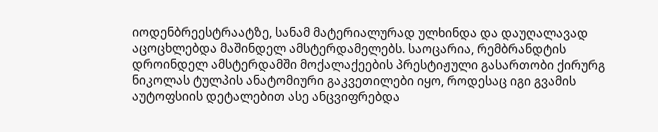იოდენბრეესტრაატზე, სანამ მატერიალურად ულხინდა და დაუღალავად აცოცხლებდა მაშინდელ ამსტერდამელებს. საოცარია, რემბრანდტის დროინდელ ამსტერდამში მოქალაქეების პრესტიჟული გასართობი ქირურგ ნიკოლას ტულპის ანატომიური გაკვეთილები იყო, როდესაც იგი გვამის აუტოფსიის დეტალებით ასე ანცვიფრებდა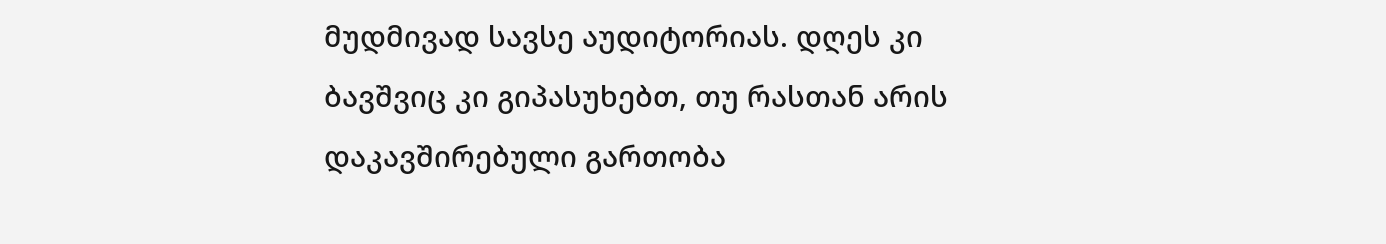მუდმივად სავსე აუდიტორიას. დღეს კი ბავშვიც კი გიპასუხებთ, თუ რასთან არის დაკავშირებული გართობა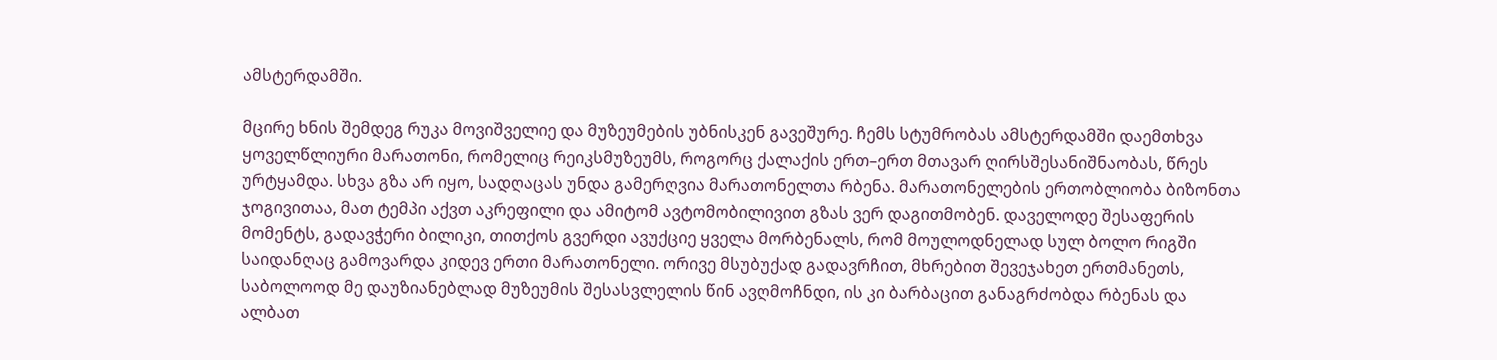ამსტერდამში.

მცირე ხნის შემდეგ რუკა მოვიშველიე და მუზეუმების უბნისკენ გავეშურე. ჩემს სტუმრობას ამსტერდამში დაემთხვა ყოველწლიური მარათონი, რომელიც რეიკსმუზეუმს, როგორც ქალაქის ერთ–ერთ მთავარ ღირსშესანიშნაობას, წრეს ურტყამდა. სხვა გზა არ იყო, სადღაცას უნდა გამერღვია მარათონელთა რბენა. მარათონელების ერთობლიობა ბიზონთა ჯოგივითაა, მათ ტემპი აქვთ აკრეფილი და ამიტომ ავტომობილივით გზას ვერ დაგითმობენ. დაველოდე შესაფერის მომენტს, გადავჭერი ბილიკი, თითქოს გვერდი ავუქციე ყველა მორბენალს, რომ მოულოდნელად სულ ბოლო რიგში საიდანღაც გამოვარდა კიდევ ერთი მარათონელი. ორივე მსუბუქად გადავრჩით, მხრებით შევეჯახეთ ერთმანეთს, საბოლოოდ მე დაუზიანებლად მუზეუმის შესასვლელის წინ ავღმოჩნდი, ის კი ბარბაცით განაგრძობდა რბენას და ალბათ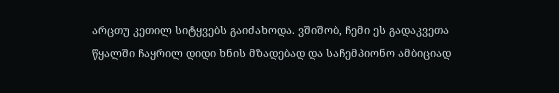არცთუ კეთილ სიტყვებს გაიძახოდა. ვშიშობ, ჩემი ეს გადაკვეთა წყალში ჩაყრილ დიდი ხნის მზადებად და საჩემპიონო ამბიციად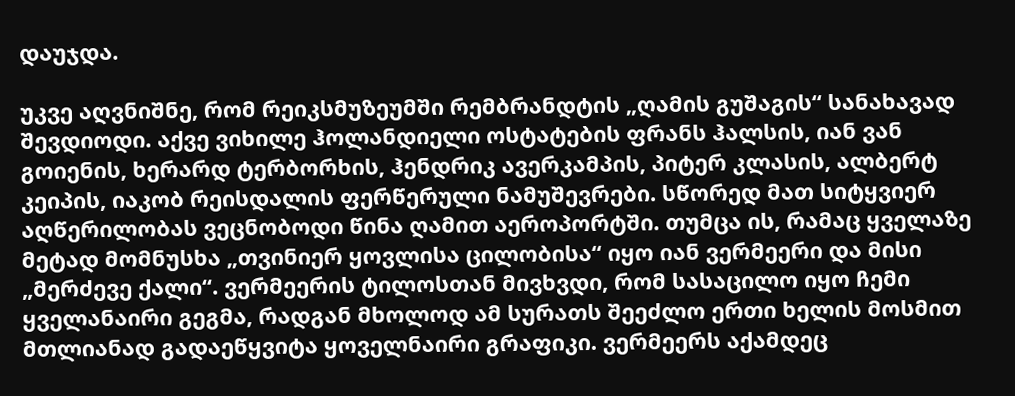დაუჯდა.

უკვე აღვნიშნე, რომ რეიკსმუზეუმში რემბრანდტის „ღამის გუშაგის“ სანახავად შევდიოდი. აქვე ვიხილე ჰოლანდიელი ოსტატების ფრანს ჰალსის, იან ვან გოიენის, ხერარდ ტერბორხის, ჰენდრიკ ავერკამპის, პიტერ კლასის, ალბერტ კეიპის, იაკობ რეისდალის ფერწერული ნამუშევრები. სწორედ მათ სიტყვიერ აღწერილობას ვეცნობოდი წინა ღამით აეროპორტში. თუმცა ის, რამაც ყველაზე მეტად მომნუსხა „თვინიერ ყოვლისა ცილობისა“ იყო იან ვერმეერი და მისი „მერძევე ქალი“. ვერმეერის ტილოსთან მივხვდი, რომ სასაცილო იყო ჩემი ყველანაირი გეგმა, რადგან მხოლოდ ამ სურათს შეეძლო ერთი ხელის მოსმით მთლიანად გადაეწყვიტა ყოველნაირი გრაფიკი. ვერმეერს აქამდეც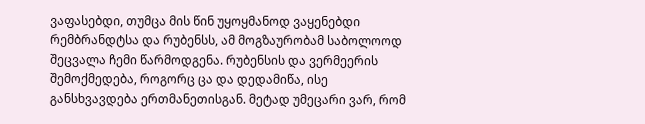ვაფასებდი, თუმცა მის წინ უყოყმანოდ ვაყენებდი რემბრანდტსა და რუბენსს, ამ მოგზაურობამ საბოლოოდ შეცვალა ჩემი წარმოდგენა. რუბენსის და ვერმეერის შემოქმედება, როგორც ცა და დედამიწა, ისე განსხვავდება ერთმანეთისგან. მეტად უმეცარი ვარ, რომ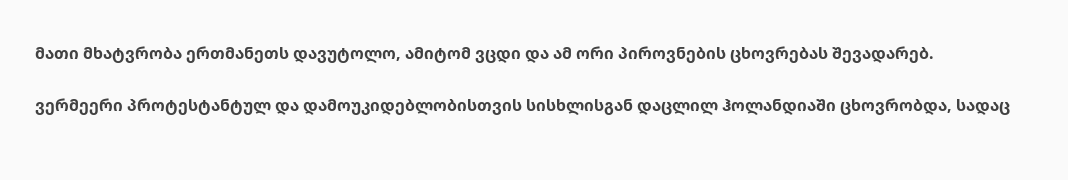მათი მხატვრობა ერთმანეთს დავუტოლო, ამიტომ ვცდი და ამ ორი პიროვნების ცხოვრებას შევადარებ.

ვერმეერი პროტესტანტულ და დამოუკიდებლობისთვის სისხლისგან დაცლილ ჰოლანდიაში ცხოვრობდა, სადაც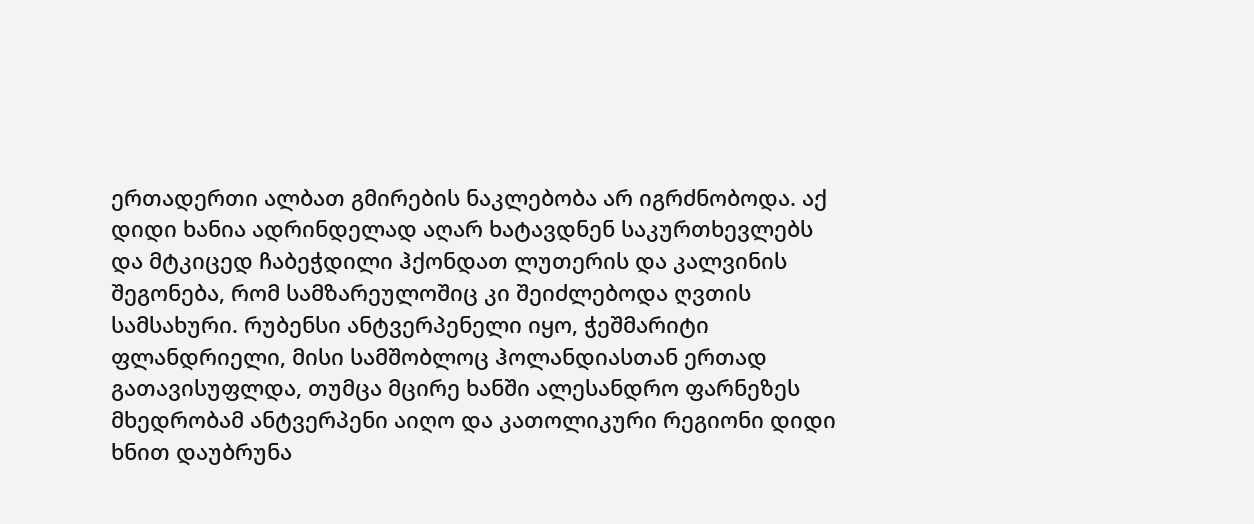ერთადერთი ალბათ გმირების ნაკლებობა არ იგრძნობოდა. აქ დიდი ხანია ადრინდელად აღარ ხატავდნენ საკურთხევლებს და მტკიცედ ჩაბეჭდილი ჰქონდათ ლუთერის და კალვინის შეგონება, რომ სამზარეულოშიც კი შეიძლებოდა ღვთის სამსახური. რუბენსი ანტვერპენელი იყო, ჭეშმარიტი ფლანდრიელი, მისი სამშობლოც ჰოლანდიასთან ერთად გათავისუფლდა, თუმცა მცირე ხანში ალესანდრო ფარნეზეს მხედრობამ ანტვერპენი აიღო და კათოლიკური რეგიონი დიდი ხნით დაუბრუნა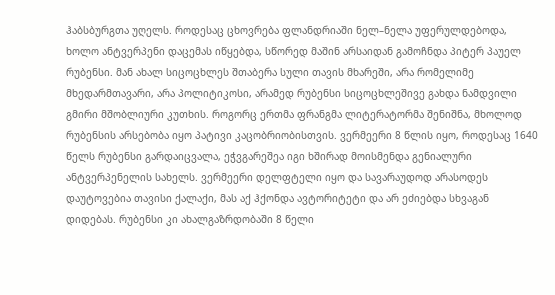ჰაბსბურგთა უღელს. როდესაც ცხოვრება ფლანდრიაში ნელ–ნელა უფერულდებოდა, ხოლო ანტვერპენი დაცემას იწყებდა, სწორედ მაშინ არსაიდან გამოჩნდა პიტერ პაუელ რუბენსი. მან ახალ სიცოცხლეს შთაბერა სული თავის მხარეში, არა რომელიმე მხედარმთავარი, არა პოლიტიკოსი, არამედ რუბენსი სიცოცხლეშივე გახდა ნამდვილი გმირი მშობლიური კუთხის. როგორც ერთმა ფრანგმა ლიტერატორმა შენიშნა, მხოლოდ რუბენსის არსებობა იყო პატივი კაცობრიობისთვის. ვერმეერი 8 წლის იყო, როდესაც 1640 წელს რუბენსი გარდაიცვალა, ეჭვგარეშეა იგი ხშირად მოისმენდა გენიალური ანტვერპენელის სახელს. ვერმეერი დელფტელი იყო და სავარაუდოდ არასოდეს დაუტოვებია თავისი ქალაქი, მას აქ ჰქონდა ავტორიტეტი და არ ეძიებდა სხვაგან დიდებას. რუბენსი კი ახალგაზრდობაში 8 წელი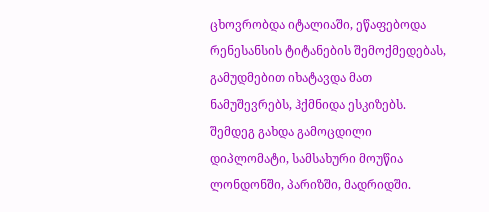ცხოვრობდა იტალიაში, ეწაფებოდა რენესანსის ტიტანების შემოქმედებას, გამუდმებით იხატავდა მათ ნამუშევრებს, ჰქმნიდა ესკიზებს. შემდეგ გახდა გამოცდილი დიპლომატი, სამსახური მოუწია ლონდონში, პარიზში, მადრიდში.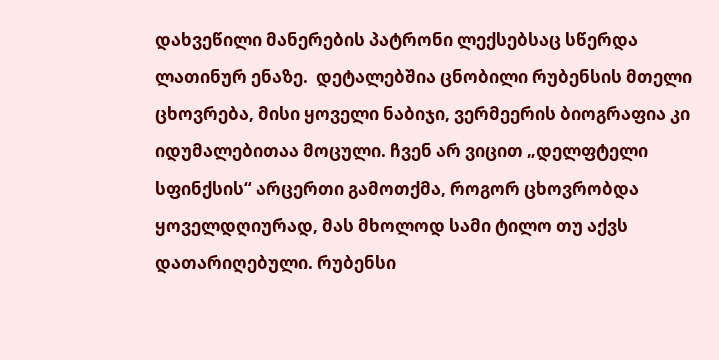დახვეწილი მანერების პატრონი ლექსებსაც სწერდა ლათინურ ენაზე.  დეტალებშია ცნობილი რუბენსის მთელი ცხოვრება, მისი ყოველი ნაბიჯი, ვერმეერის ბიოგრაფია კი იდუმალებითაა მოცული. ჩვენ არ ვიცით „დელფტელი სფინქსის“ არცერთი გამოთქმა, როგორ ცხოვრობდა ყოველდღიურად, მას მხოლოდ სამი ტილო თუ აქვს დათარიღებული. რუბენსი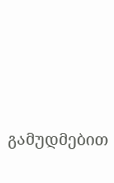გამუდმებით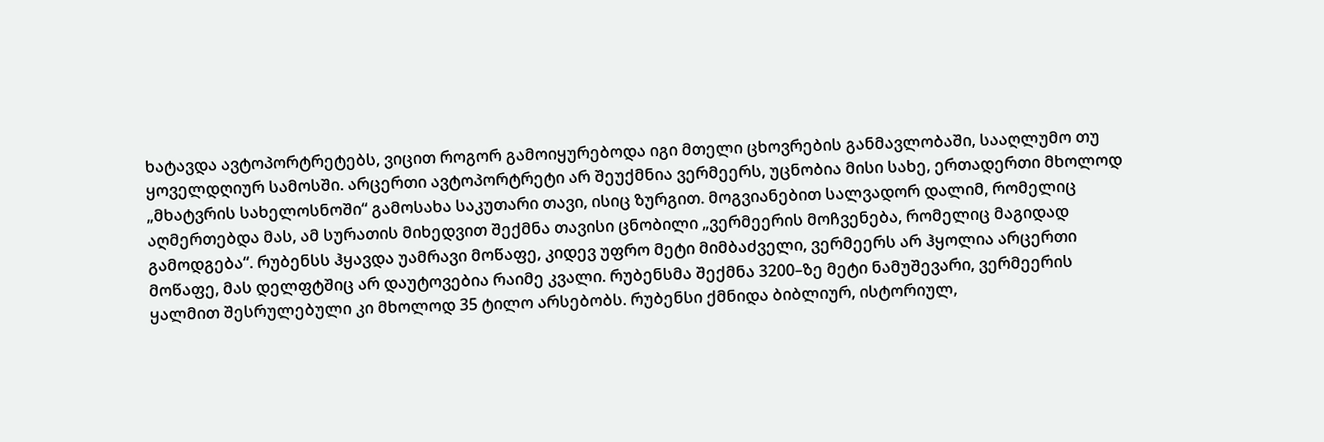ხატავდა ავტოპორტრეტებს, ვიცით როგორ გამოიყურებოდა იგი მთელი ცხოვრების განმავლობაში, სააღლუმო თუ ყოველდღიურ სამოსში. არცერთი ავტოპორტრეტი არ შეუქმნია ვერმეერს, უცნობია მისი სახე, ერთადერთი მხოლოდ „მხატვრის სახელოსნოში“ გამოსახა საკუთარი თავი, ისიც ზურგით. მოგვიანებით სალვადორ დალიმ, რომელიც აღმერთებდა მას, ამ სურათის მიხედვით შექმნა თავისი ცნობილი „ვერმეერის მოჩვენება, რომელიც მაგიდად გამოდგება“. რუბენსს ჰყავდა უამრავი მოწაფე, კიდევ უფრო მეტი მიმბაძველი, ვერმეერს არ ჰყოლია არცერთი მოწაფე, მას დელფტშიც არ დაუტოვებია რაიმე კვალი. რუბენსმა შექმნა 3200–ზე მეტი ნამუშევარი, ვერმეერის ყალმით შესრულებული კი მხოლოდ 35 ტილო არსებობს. რუბენსი ქმნიდა ბიბლიურ, ისტორიულ,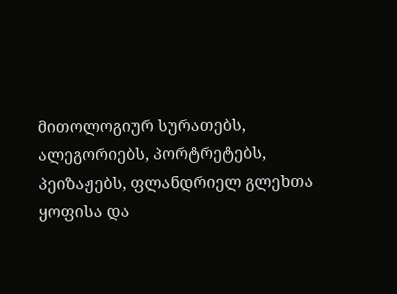მითოლოგიურ სურათებს, ალეგორიებს, პორტრეტებს, პეიზაჟებს, ფლანდრიელ გლეხთა ყოფისა და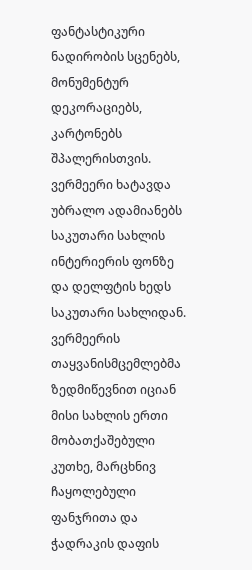ფანტასტიკური ნადირობის სცენებს, მონუმენტურ დეკორაციებს, კარტონებს შპალერისთვის. ვერმეერი ხატავდა უბრალო ადამიანებს საკუთარი სახლის ინტერიერის ფონზე და დელფტის ხედს საკუთარი სახლიდან. ვერმეერის თაყვანისმცემლებმა ზედმიწევნით იციან მისი სახლის ერთი მობათქაშებული კუთხე, მარცხნივ ჩაყოლებული ფანჯრითა და ჭადრაკის დაფის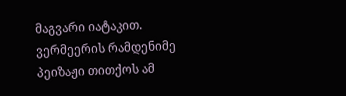მაგვარი იატაკით. ვერმეერის რამდენიმე პეიზაჟი თითქოს ამ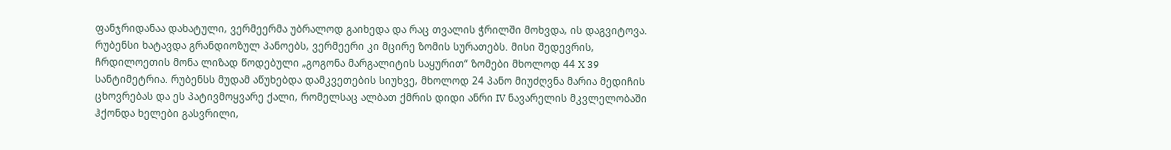ფანჯრიდანაა დახატული, ვერმეერმა უბრალოდ გაიხედა და რაც თვალის ჭრილში მოხვდა, ის დაგვიტოვა. რუბენსი ხატავდა გრანდიოზულ პანოებს, ვერმეერი კი მცირე ზომის სურათებს. მისი შედევრის, ჩრდილოეთის მონა ლიზად წოდებული „გოგონა მარგალიტის საყურით“ ზომები მხოლოდ 44 X 39 სანტიმეტრია. რუბენსს მუდამ აწუხებდა დამკვეთების სიუხვე, მხოლოდ 24 პანო მიუძღვნა მარია მედიჩის ცხოვრებას და ეს პატივმოყვარე ქალი, რომელსაც ალბათ ქმრის დიდი ანრი IV ნავარელის მკვლელობაში ჰქონდა ხელები გასვრილი,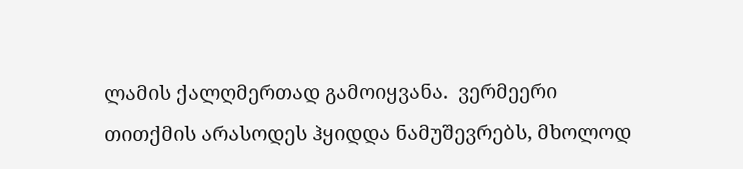ლამის ქალღმერთად გამოიყვანა.  ვერმეერი თითქმის არასოდეს ჰყიდდა ნამუშევრებს, მხოლოდ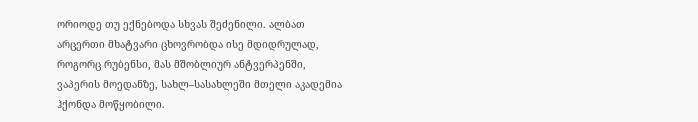ორიოდე თუ ექნებოდა სხვას შეძენილი. ალბათ არცერთი მხატვარი ცხოვრობდა ისე მდიდრულად, როგორც რუბენსი, მას მშობლიურ ანტვერპენში, ვაპერის მოედანზე, სახლ–სასახლეში მთელი აკადემია ჰქონდა მოწყობილი.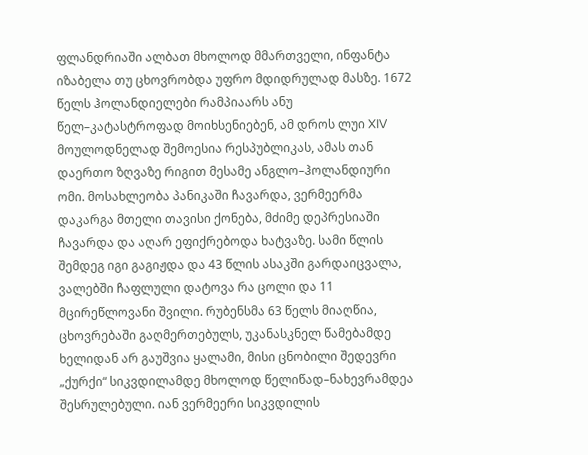ფლანდრიაში ალბათ მხოლოდ მმართველი, ინფანტა იზაბელა თუ ცხოვრობდა უფრო მდიდრულად მასზე. 1672 წელს ჰოლანდიელები რამპიაარს ანუ წელ–კატასტროფად მოიხსენიებენ, ამ დროს ლუი XIV მოულოდნელად შემოესია რესპუბლიკას, ამას თან დაერთო ზღვაზე რიგით მესამე ანგლო–ჰოლანდიური ომი. მოსახლეობა პანიკაში ჩავარდა, ვერმეერმა დაკარგა მთელი თავისი ქონება, მძიმე დეპრესიაში ჩავარდა და აღარ ეფიქრებოდა ხატვაზე. სამი წლის შემდეგ იგი გაგიჟდა და 43 წლის ასაკში გარდაიცვალა, ვალებში ჩაფლული დატოვა რა ცოლი და 11 მცირეწლოვანი შვილი. რუბენსმა 63 წელს მიაღწია, ცხოვრებაში გაღმერთებულს, უკანასკნელ წამებამდე ხელიდან არ გაუშვია ყალამი, მისი ცნობილი შედევრი „ქურქი“ სიკვდილამდე მხოლოდ წელიწად–ნახევრამდეა შესრულებული. იან ვერმეერი სიკვდილის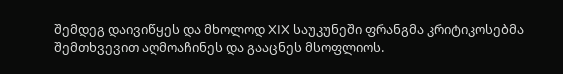შემდეგ დაივიწყეს და მხოლოდ XIX საუკუნეში ფრანგმა კრიტიკოსებმა შემთხვევით აღმოაჩინეს და გააცნეს მსოფლიოს.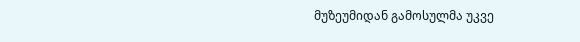მუზეუმიდან გამოსულმა უკვე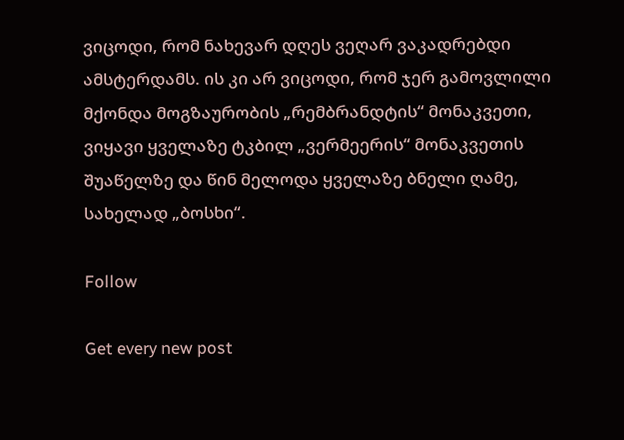ვიცოდი, რომ ნახევარ დღეს ვეღარ ვაკადრებდი ამსტერდამს. ის კი არ ვიცოდი, რომ ჯერ გამოვლილი მქონდა მოგზაურობის „რემბრანდტის“ მონაკვეთი, ვიყავი ყველაზე ტკბილ „ვერმეერის“ მონაკვეთის შუაწელზე და წინ მელოდა ყველაზე ბნელი ღამე, სახელად „ბოსხი“.

Follow

Get every new post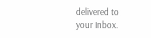delivered to your Inbox.